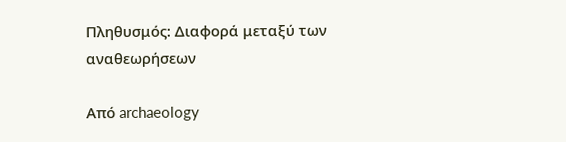Πληθυσμός: Διαφορά μεταξύ των αναθεωρήσεων

Από archaeology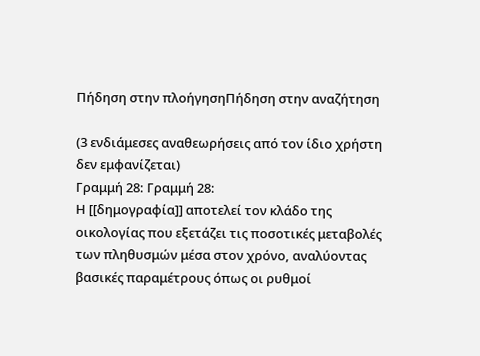Πήδηση στην πλοήγησηΠήδηση στην αναζήτηση

(3 ενδιάμεσες αναθεωρήσεις από τον ίδιο χρήστη δεν εμφανίζεται)
Γραμμή 28: Γραμμή 28:
Η [[δημογραφία]] αποτελεί τον κλάδο της οικολογίας που εξετάζει τις ποσοτικές μεταβολές των πληθυσμών μέσα στον χρόνο, αναλύοντας βασικές παραμέτρους όπως οι ρυθμοί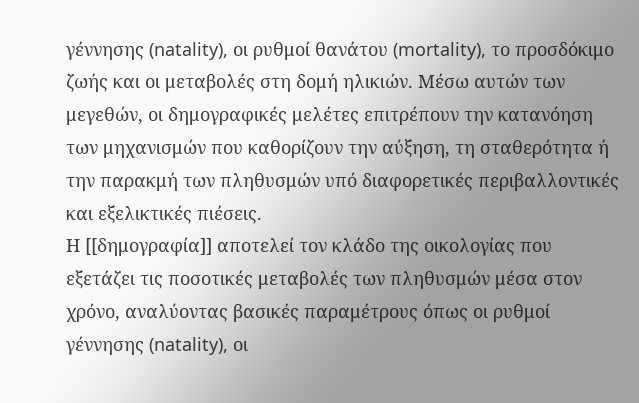γέννησης (natality), οι ρυθμοί θανάτου (mortality), το προσδόκιμο ζωής και οι μεταβολές στη δομή ηλικιών. Μέσω αυτών των μεγεθών, οι δημογραφικές μελέτες επιτρέπουν την κατανόηση των μηχανισμών που καθορίζουν την αύξηση, τη σταθερότητα ή την παρακμή των πληθυσμών υπό διαφορετικές περιβαλλοντικές και εξελικτικές πιέσεις.
Η [[δημογραφία]] αποτελεί τον κλάδο της οικολογίας που εξετάζει τις ποσοτικές μεταβολές των πληθυσμών μέσα στον χρόνο, αναλύοντας βασικές παραμέτρους όπως οι ρυθμοί γέννησης (natality), οι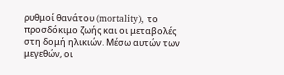ρυθμοί θανάτου (mortality), το προσδόκιμο ζωής και οι μεταβολές στη δομή ηλικιών. Μέσω αυτών των μεγεθών, οι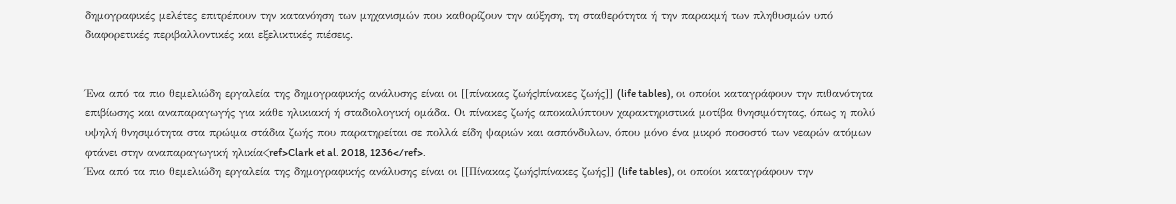δημογραφικές μελέτες επιτρέπουν την κατανόηση των μηχανισμών που καθορίζουν την αύξηση, τη σταθερότητα ή την παρακμή των πληθυσμών υπό διαφορετικές περιβαλλοντικές και εξελικτικές πιέσεις.


Ένα από τα πιο θεμελιώδη εργαλεία της δημογραφικής ανάλυσης είναι οι [[πίνακας ζωής|πίνακες ζωής]] (life tables), οι οποίοι καταγράφουν την πιθανότητα επιβίωσης και αναπαραγωγής για κάθε ηλικιακή ή σταδιολογική ομάδα. Οι πίνακες ζωής αποκαλύπτουν χαρακτηριστικά μοτίβα θνησιμότητας, όπως η πολύ υψηλή θνησιμότητα στα πρώιμα στάδια ζωής που παρατηρείται σε πολλά είδη ψαριών και ασπόνδυλων, όπου μόνο ένα μικρό ποσοστό των νεαρών ατόμων φτάνει στην αναπαραγωγική ηλικία<ref>Clark et al. 2018, 1236</ref>.
Ένα από τα πιο θεμελιώδη εργαλεία της δημογραφικής ανάλυσης είναι οι [[Πίνακας ζωής|πίνακες ζωής]] (life tables), οι οποίοι καταγράφουν την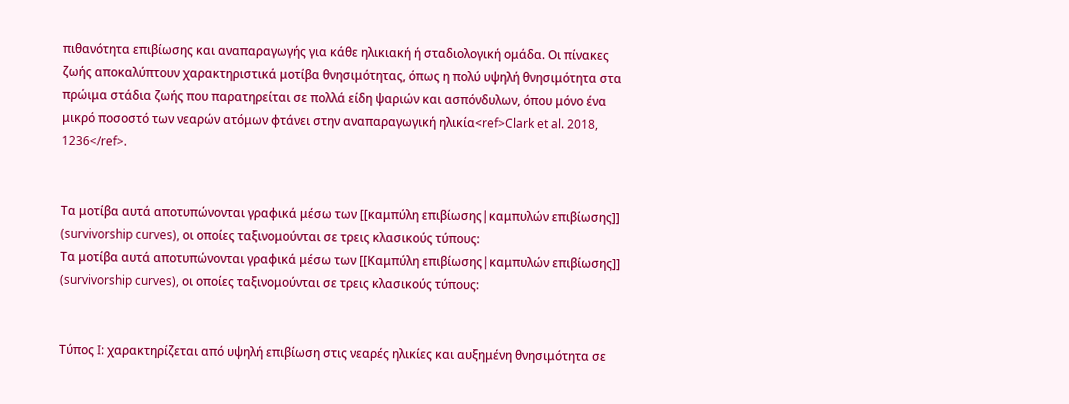πιθανότητα επιβίωσης και αναπαραγωγής για κάθε ηλικιακή ή σταδιολογική ομάδα. Οι πίνακες ζωής αποκαλύπτουν χαρακτηριστικά μοτίβα θνησιμότητας, όπως η πολύ υψηλή θνησιμότητα στα πρώιμα στάδια ζωής που παρατηρείται σε πολλά είδη ψαριών και ασπόνδυλων, όπου μόνο ένα μικρό ποσοστό των νεαρών ατόμων φτάνει στην αναπαραγωγική ηλικία<ref>Clark et al. 2018, 1236</ref>.


Τα μοτίβα αυτά αποτυπώνονται γραφικά μέσω των [[καμπύλη επιβίωσης|καμπυλών επιβίωσης]] (survivorship curves), οι οποίες ταξινομούνται σε τρεις κλασικούς τύπους:
Τα μοτίβα αυτά αποτυπώνονται γραφικά μέσω των [[Καμπύλη επιβίωσης|καμπυλών επιβίωσης]] (survivorship curves), οι οποίες ταξινομούνται σε τρεις κλασικούς τύπους:


Τύπος I: χαρακτηρίζεται από υψηλή επιβίωση στις νεαρές ηλικίες και αυξημένη θνησιμότητα σε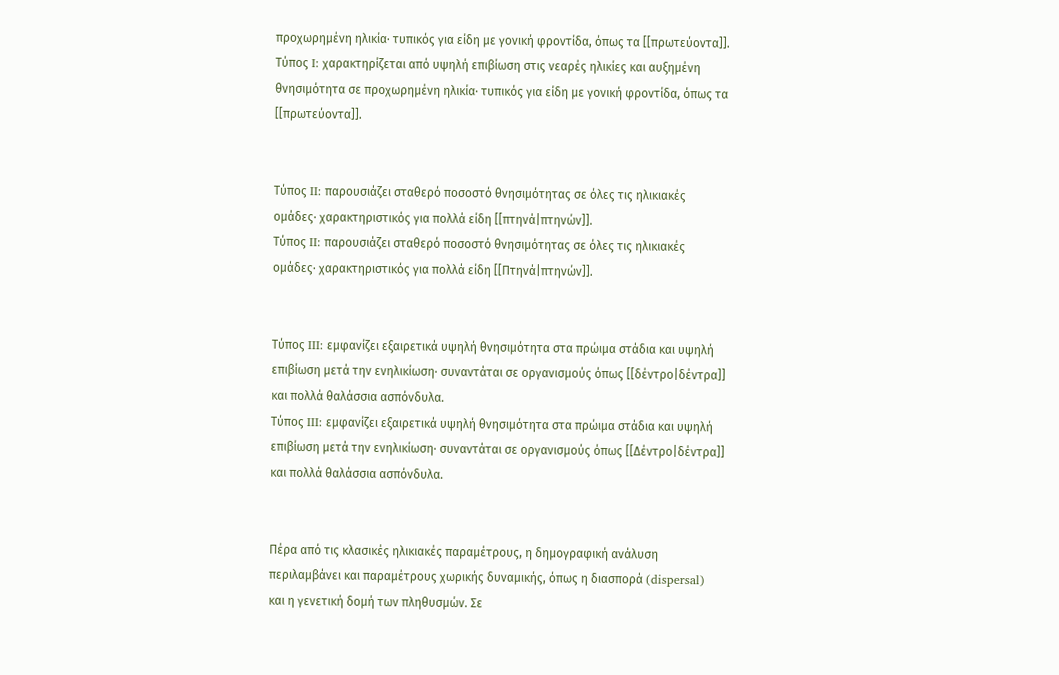προχωρημένη ηλικία· τυπικός για είδη με γονική φροντίδα, όπως τα [[πρωτεύοντα]].
Τύπος I: χαρακτηρίζεται από υψηλή επιβίωση στις νεαρές ηλικίες και αυξημένη θνησιμότητα σε προχωρημένη ηλικία· τυπικός για είδη με γονική φροντίδα, όπως τα [[πρωτεύοντα]].


Τύπος II: παρουσιάζει σταθερό ποσοστό θνησιμότητας σε όλες τις ηλικιακές ομάδες· χαρακτηριστικός για πολλά είδη [[πτηνά|πτηνών]].
Τύπος II: παρουσιάζει σταθερό ποσοστό θνησιμότητας σε όλες τις ηλικιακές ομάδες· χαρακτηριστικός για πολλά είδη [[Πτηνά|πτηνών]].


Τύπος III: εμφανίζει εξαιρετικά υψηλή θνησιμότητα στα πρώιμα στάδια και υψηλή επιβίωση μετά την ενηλικίωση· συναντάται σε οργανισμούς όπως [[δέντρο|δέντρα]] και πολλά θαλάσσια ασπόνδυλα.
Τύπος III: εμφανίζει εξαιρετικά υψηλή θνησιμότητα στα πρώιμα στάδια και υψηλή επιβίωση μετά την ενηλικίωση· συναντάται σε οργανισμούς όπως [[Δέντρο|δέντρα]] και πολλά θαλάσσια ασπόνδυλα.


Πέρα από τις κλασικές ηλικιακές παραμέτρους, η δημογραφική ανάλυση περιλαμβάνει και παραμέτρους χωρικής δυναμικής, όπως η διασπορά (dispersal) και η γενετική δομή των πληθυσμών. Σε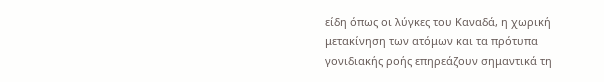είδη όπως οι λύγκες του Καναδά, η χωρική μετακίνηση των ατόμων και τα πρότυπα γονιδιακής ροής επηρεάζουν σημαντικά τη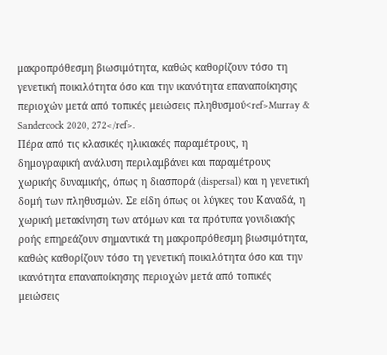μακροπρόθεσμη βιωσιμότητα, καθώς καθορίζουν τόσο τη γενετική ποικιλότητα όσο και την ικανότητα επαναποίκησης περιοχών μετά από τοπικές μειώσεις πληθυσμού<ref>Murray & Sandercock 2020, 272</ref>.
Πέρα από τις κλασικές ηλικιακές παραμέτρους, η δημογραφική ανάλυση περιλαμβάνει και παραμέτρους χωρικής δυναμικής, όπως η διασπορά (dispersal) και η γενετική δομή των πληθυσμών. Σε είδη όπως οι λύγκες του Καναδά, η χωρική μετακίνηση των ατόμων και τα πρότυπα γονιδιακής ροής επηρεάζουν σημαντικά τη μακροπρόθεσμη βιωσιμότητα, καθώς καθορίζουν τόσο τη γενετική ποικιλότητα όσο και την ικανότητα επαναποίκησης περιοχών μετά από τοπικές μειώσεις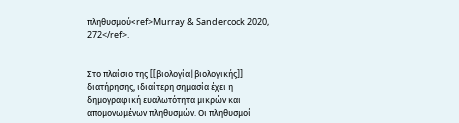πληθυσμού<ref>Murray & Sandercock 2020, 272</ref>.


Στο πλαίσιο της [[βιολογία|βιολογικής]] διατήρησης, ιδιαίτερη σημασία έχει η δημογραφική ευαλωτότητα μικρών και απομονωμένων πληθυσμών. Οι πληθυσμοί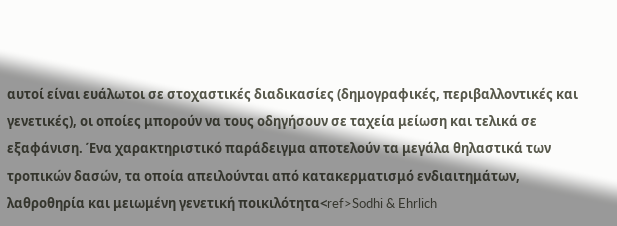αυτοί είναι ευάλωτοι σε στοχαστικές διαδικασίες (δημογραφικές, περιβαλλοντικές και γενετικές), οι οποίες μπορούν να τους οδηγήσουν σε ταχεία μείωση και τελικά σε εξαφάνιση. Ένα χαρακτηριστικό παράδειγμα αποτελούν τα μεγάλα θηλαστικά των τροπικών δασών, τα οποία απειλούνται από κατακερματισμό ενδιαιτημάτων, λαθροθηρία και μειωμένη γενετική ποικιλότητα<ref>Sodhi & Ehrlich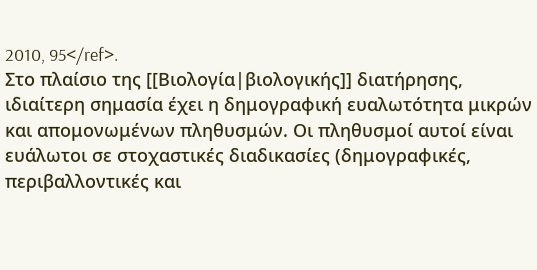2010, 95</ref>.
Στο πλαίσιο της [[Βιολογία|βιολογικής]] διατήρησης, ιδιαίτερη σημασία έχει η δημογραφική ευαλωτότητα μικρών και απομονωμένων πληθυσμών. Οι πληθυσμοί αυτοί είναι ευάλωτοι σε στοχαστικές διαδικασίες (δημογραφικές, περιβαλλοντικές και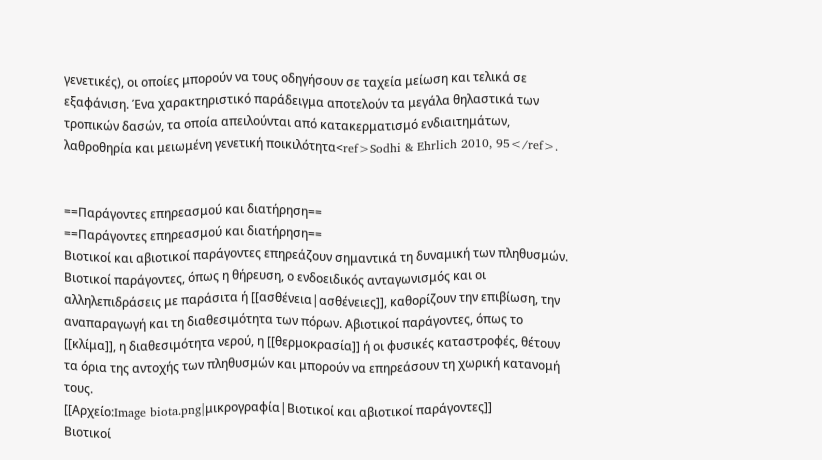γενετικές), οι οποίες μπορούν να τους οδηγήσουν σε ταχεία μείωση και τελικά σε εξαφάνιση. Ένα χαρακτηριστικό παράδειγμα αποτελούν τα μεγάλα θηλαστικά των τροπικών δασών, τα οποία απειλούνται από κατακερματισμό ενδιαιτημάτων, λαθροθηρία και μειωμένη γενετική ποικιλότητα<ref>Sodhi & Ehrlich 2010, 95</ref>.


==Παράγοντες επηρεασμού και διατήρηση==
==Παράγοντες επηρεασμού και διατήρηση==
Βιοτικοί και αβιοτικοί παράγοντες επηρεάζουν σημαντικά τη δυναμική των πληθυσμών. Βιοτικοί παράγοντες, όπως η θήρευση, ο ενδοειδικός ανταγωνισμός και οι αλληλεπιδράσεις με παράσιτα ή [[ασθένεια|ασθένειες]], καθορίζουν την επιβίωση, την αναπαραγωγή και τη διαθεσιμότητα των πόρων. Αβιοτικοί παράγοντες, όπως το [[κλίμα]], η διαθεσιμότητα νερού, η [[θερμοκρασία]] ή οι φυσικές καταστροφές, θέτουν τα όρια της αντοχής των πληθυσμών και μπορούν να επηρεάσουν τη χωρική κατανομή τους.
[[Αρχείο:Image biota.png|μικρογραφία|Βιοτικοί και αβιοτικοί παράγοντες]]
Βιοτικοί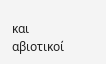και αβιοτικοί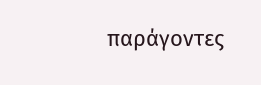παράγοντες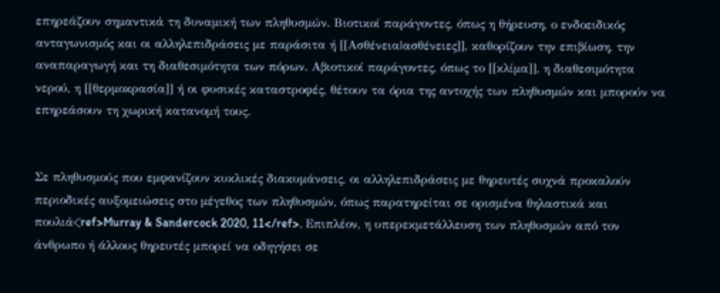επηρεάζουν σημαντικά τη δυναμική των πληθυσμών. Βιοτικοί παράγοντες, όπως η θήρευση, ο ενδοειδικός ανταγωνισμός και οι αλληλεπιδράσεις με παράσιτα ή [[Ασθένεια|ασθένειες]], καθορίζουν την επιβίωση, την αναπαραγωγή και τη διαθεσιμότητα των πόρων. Αβιοτικοί παράγοντες, όπως το [[κλίμα]], η διαθεσιμότητα νερού, η [[θερμοκρασία]] ή οι φυσικές καταστροφές, θέτουν τα όρια της αντοχής των πληθυσμών και μπορούν να επηρεάσουν τη χωρική κατανομή τους.


Σε πληθυσμούς που εμφανίζουν κυκλικές διακυμάνσεις, οι αλληλεπιδράσεις με θηρευτές συχνά προκαλούν περιοδικές αυξομειώσεις στο μέγεθος των πληθυσμών, όπως παρατηρείται σε ορισμένα θηλαστικά και πουλιά<ref>Murray & Sandercock 2020, 11</ref>. Επιπλέον, η υπερεκμετάλλευση των πληθυσμών από τον άνθρωπο ή άλλους θηρευτές μπορεί να οδηγήσει σε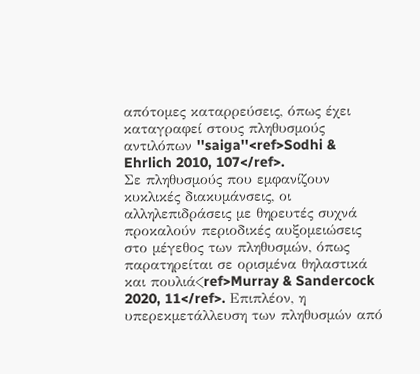απότομες καταρρεύσεις, όπως έχει καταγραφεί στους πληθυσμούς αντιλόπων ''saiga''<ref>Sodhi & Ehrlich 2010, 107</ref>.
Σε πληθυσμούς που εμφανίζουν κυκλικές διακυμάνσεις, οι αλληλεπιδράσεις με θηρευτές συχνά προκαλούν περιοδικές αυξομειώσεις στο μέγεθος των πληθυσμών, όπως παρατηρείται σε ορισμένα θηλαστικά και πουλιά<ref>Murray & Sandercock 2020, 11</ref>. Επιπλέον, η υπερεκμετάλλευση των πληθυσμών από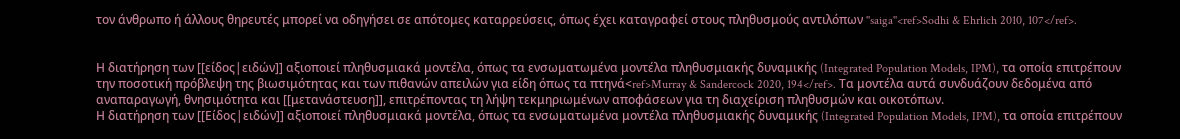τον άνθρωπο ή άλλους θηρευτές μπορεί να οδηγήσει σε απότομες καταρρεύσεις, όπως έχει καταγραφεί στους πληθυσμούς αντιλόπων ''saiga''<ref>Sodhi & Ehrlich 2010, 107</ref>.


Η διατήρηση των [[είδος|ειδών]] αξιοποιεί πληθυσμιακά μοντέλα, όπως τα ενσωματωμένα μοντέλα πληθυσμιακής δυναμικής (Integrated Population Models, IPM), τα οποία επιτρέπουν την ποσοτική πρόβλεψη της βιωσιμότητας και των πιθανών απειλών για είδη όπως τα πτηνά<ref>Murray & Sandercock 2020, 194</ref>. Τα μοντέλα αυτά συνδυάζουν δεδομένα από αναπαραγωγή, θνησιμότητα και [[μετανάστευση]], επιτρέποντας τη λήψη τεκμηριωμένων αποφάσεων για τη διαχείριση πληθυσμών και οικοτόπων.
Η διατήρηση των [[Είδος|ειδών]] αξιοποιεί πληθυσμιακά μοντέλα, όπως τα ενσωματωμένα μοντέλα πληθυσμιακής δυναμικής (Integrated Population Models, IPM), τα οποία επιτρέπουν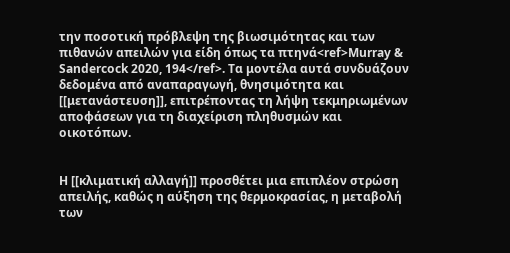την ποσοτική πρόβλεψη της βιωσιμότητας και των πιθανών απειλών για είδη όπως τα πτηνά<ref>Murray & Sandercock 2020, 194</ref>. Τα μοντέλα αυτά συνδυάζουν δεδομένα από αναπαραγωγή, θνησιμότητα και [[μετανάστευση]], επιτρέποντας τη λήψη τεκμηριωμένων αποφάσεων για τη διαχείριση πληθυσμών και οικοτόπων.


Η [[κλιματική αλλαγή]] προσθέτει μια επιπλέον στρώση απειλής, καθώς η αύξηση της θερμοκρασίας, η μεταβολή των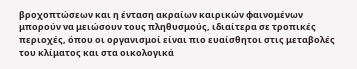βροχοπτώσεων και η ένταση ακραίων καιρικών φαινομένων μπορούν να μειώσουν τους πληθυσμούς, ιδιαίτερα σε τροπικές περιοχές, όπου οι οργανισμοί είναι πιο ευαίσθητοι στις μεταβολές του κλίματος και στα οικολογικά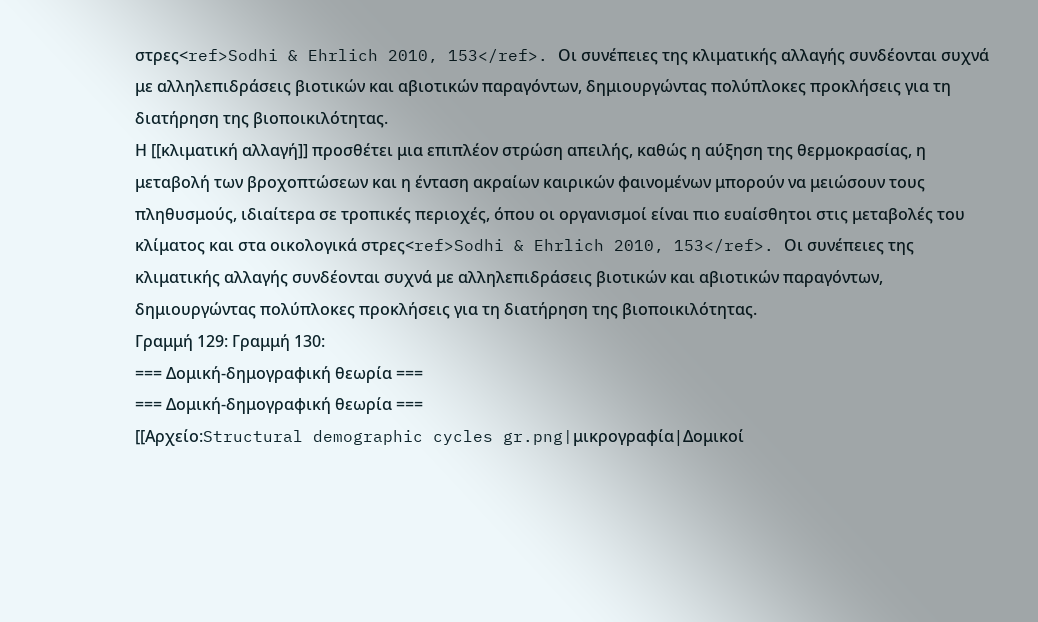στρες<ref>Sodhi & Ehrlich 2010, 153</ref>. Οι συνέπειες της κλιματικής αλλαγής συνδέονται συχνά με αλληλεπιδράσεις βιοτικών και αβιοτικών παραγόντων, δημιουργώντας πολύπλοκες προκλήσεις για τη διατήρηση της βιοποικιλότητας.
Η [[κλιματική αλλαγή]] προσθέτει μια επιπλέον στρώση απειλής, καθώς η αύξηση της θερμοκρασίας, η μεταβολή των βροχοπτώσεων και η ένταση ακραίων καιρικών φαινομένων μπορούν να μειώσουν τους πληθυσμούς, ιδιαίτερα σε τροπικές περιοχές, όπου οι οργανισμοί είναι πιο ευαίσθητοι στις μεταβολές του κλίματος και στα οικολογικά στρες<ref>Sodhi & Ehrlich 2010, 153</ref>. Οι συνέπειες της κλιματικής αλλαγής συνδέονται συχνά με αλληλεπιδράσεις βιοτικών και αβιοτικών παραγόντων, δημιουργώντας πολύπλοκες προκλήσεις για τη διατήρηση της βιοποικιλότητας.
Γραμμή 129: Γραμμή 130:
=== Δομική-δημογραφική θεωρία ===
=== Δομική-δημογραφική θεωρία ===
[[Αρχείο:Structural demographic cycles gr.png|μικρογραφία|Δομικοί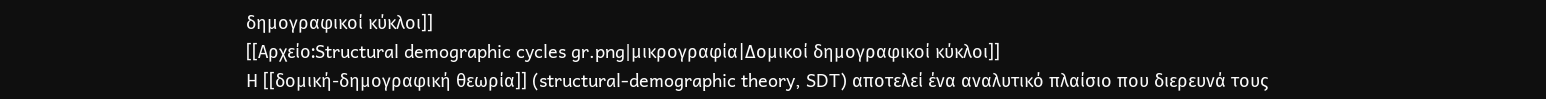δημογραφικοί κύκλοι]]
[[Αρχείο:Structural demographic cycles gr.png|μικρογραφία|Δομικοί δημογραφικοί κύκλοι]]
Η [[δομική-δημογραφική θεωρία]] (structural-demographic theory, SDT) αποτελεί ένα αναλυτικό πλαίσιο που διερευνά τους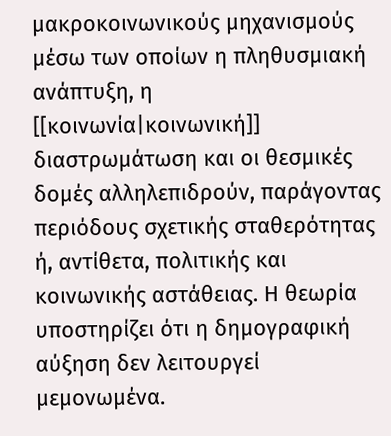μακροκοινωνικούς μηχανισμούς μέσω των οποίων η πληθυσμιακή ανάπτυξη, η [[κοινωνία|κοινωνική]] διαστρωμάτωση και οι θεσμικές δομές αλληλεπιδρούν, παράγοντας περιόδους σχετικής σταθερότητας ή, αντίθετα, πολιτικής και κοινωνικής αστάθειας. Η θεωρία υποστηρίζει ότι η δημογραφική αύξηση δεν λειτουργεί μεμονωμένα.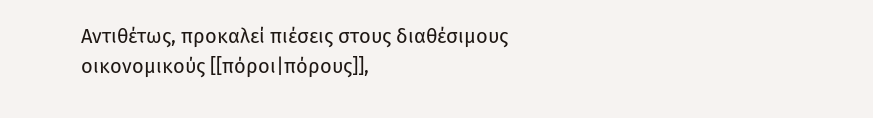Αντιθέτως, προκαλεί πιέσεις στους διαθέσιμους οικονομικούς [[πόροι|πόρους]],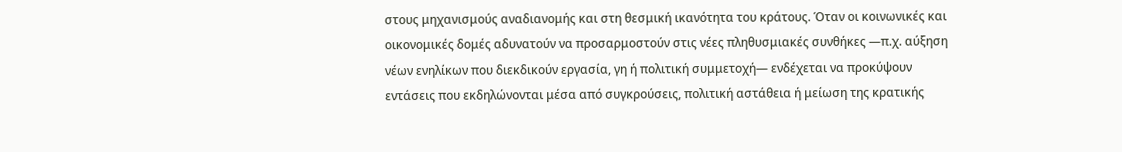στους μηχανισμούς αναδιανομής και στη θεσμική ικανότητα του κράτους. Όταν οι κοινωνικές και οικονομικές δομές αδυνατούν να προσαρμοστούν στις νέες πληθυσμιακές συνθήκες —π.χ. αύξηση νέων ενηλίκων που διεκδικούν εργασία, γη ή πολιτική συμμετοχή— ενδέχεται να προκύψουν εντάσεις που εκδηλώνονται μέσα από συγκρούσεις, πολιτική αστάθεια ή μείωση της κρατικής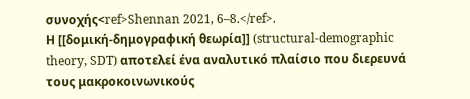συνοχής<ref>Shennan 2021, 6–8.</ref>.
Η [[δομική-δημογραφική θεωρία]] (structural-demographic theory, SDT) αποτελεί ένα αναλυτικό πλαίσιο που διερευνά τους μακροκοινωνικούς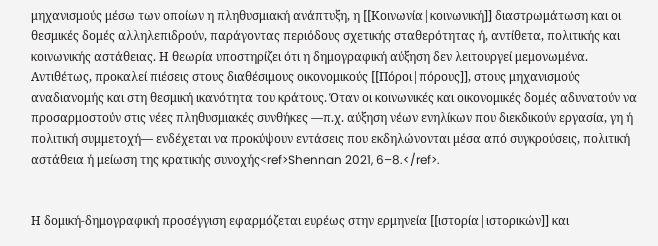μηχανισμούς μέσω των οποίων η πληθυσμιακή ανάπτυξη, η [[Κοινωνία|κοινωνική]] διαστρωμάτωση και οι θεσμικές δομές αλληλεπιδρούν, παράγοντας περιόδους σχετικής σταθερότητας ή, αντίθετα, πολιτικής και κοινωνικής αστάθειας. Η θεωρία υποστηρίζει ότι η δημογραφική αύξηση δεν λειτουργεί μεμονωμένα. Αντιθέτως, προκαλεί πιέσεις στους διαθέσιμους οικονομικούς [[Πόροι|πόρους]], στους μηχανισμούς αναδιανομής και στη θεσμική ικανότητα του κράτους. Όταν οι κοινωνικές και οικονομικές δομές αδυνατούν να προσαρμοστούν στις νέες πληθυσμιακές συνθήκες —π.χ. αύξηση νέων ενηλίκων που διεκδικούν εργασία, γη ή πολιτική συμμετοχή— ενδέχεται να προκύψουν εντάσεις που εκδηλώνονται μέσα από συγκρούσεις, πολιτική αστάθεια ή μείωση της κρατικής συνοχής<ref>Shennan 2021, 6–8.</ref>.


Η δομική-δημογραφική προσέγγιση εφαρμόζεται ευρέως στην ερμηνεία [[ιστορία|ιστορικών]] και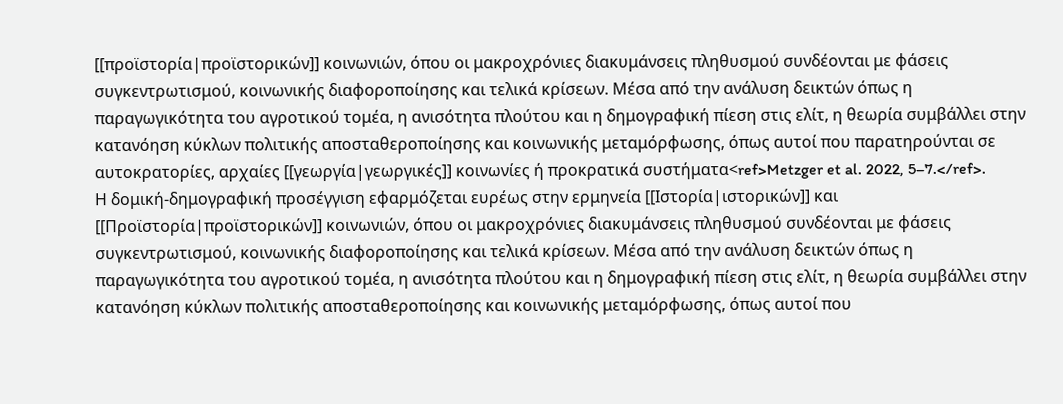[[προϊστορία|προϊστορικών]] κοινωνιών, όπου οι μακροχρόνιες διακυμάνσεις πληθυσμού συνδέονται με φάσεις συγκεντρωτισμού, κοινωνικής διαφοροποίησης και τελικά κρίσεων. Μέσα από την ανάλυση δεικτών όπως η παραγωγικότητα του αγροτικού τομέα, η ανισότητα πλούτου και η δημογραφική πίεση στις ελίτ, η θεωρία συμβάλλει στην κατανόηση κύκλων πολιτικής αποσταθεροποίησης και κοινωνικής μεταμόρφωσης, όπως αυτοί που παρατηρούνται σε αυτοκρατορίες, αρχαίες [[γεωργία|γεωργικές]] κοινωνίες ή προκρατικά συστήματα<ref>Metzger et al. 2022, 5–7.</ref>.
Η δομική-δημογραφική προσέγγιση εφαρμόζεται ευρέως στην ερμηνεία [[Ιστορία|ιστορικών]] και [[Προϊστορία|προϊστορικών]] κοινωνιών, όπου οι μακροχρόνιες διακυμάνσεις πληθυσμού συνδέονται με φάσεις συγκεντρωτισμού, κοινωνικής διαφοροποίησης και τελικά κρίσεων. Μέσα από την ανάλυση δεικτών όπως η παραγωγικότητα του αγροτικού τομέα, η ανισότητα πλούτου και η δημογραφική πίεση στις ελίτ, η θεωρία συμβάλλει στην κατανόηση κύκλων πολιτικής αποσταθεροποίησης και κοινωνικής μεταμόρφωσης, όπως αυτοί που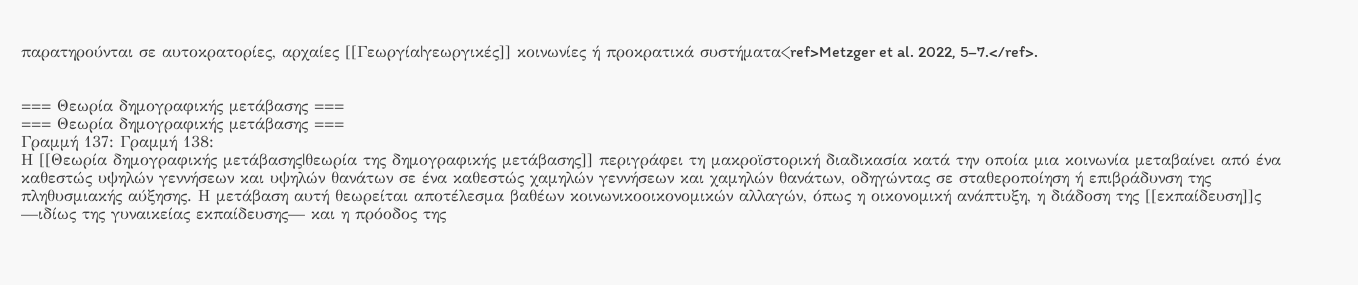παρατηρούνται σε αυτοκρατορίες, αρχαίες [[Γεωργία|γεωργικές]] κοινωνίες ή προκρατικά συστήματα<ref>Metzger et al. 2022, 5–7.</ref>.


=== Θεωρία δημογραφικής μετάβασης ===
=== Θεωρία δημογραφικής μετάβασης ===
Γραμμή 137: Γραμμή 138:
Η [[Θεωρία δημογραφικής μετάβασης|θεωρία της δημογραφικής μετάβασης]] περιγράφει τη μακροϊστορική διαδικασία κατά την οποία μια κοινωνία μεταβαίνει από ένα καθεστώς υψηλών γεννήσεων και υψηλών θανάτων σε ένα καθεστώς χαμηλών γεννήσεων και χαμηλών θανάτων, οδηγώντας σε σταθεροποίηση ή επιβράδυνση της πληθυσμιακής αύξησης. Η μετάβαση αυτή θεωρείται αποτέλεσμα βαθέων κοινωνικοοικονομικών αλλαγών, όπως η οικονομική ανάπτυξη, η διάδοση της [[εκπαίδευση]]ς —ιδίως της γυναικείας εκπαίδευσης— και η πρόοδος της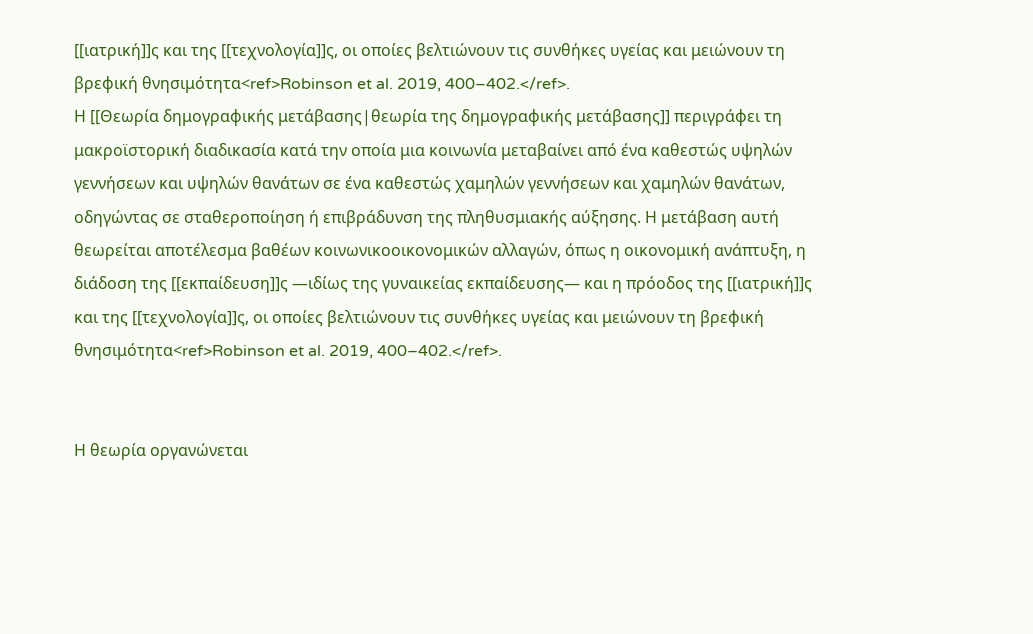[[ιατρική]]ς και της [[τεχνολογία]]ς, οι οποίες βελτιώνουν τις συνθήκες υγείας και μειώνουν τη βρεφική θνησιμότητα<ref>Robinson et al. 2019, 400–402.</ref>.
Η [[Θεωρία δημογραφικής μετάβασης|θεωρία της δημογραφικής μετάβασης]] περιγράφει τη μακροϊστορική διαδικασία κατά την οποία μια κοινωνία μεταβαίνει από ένα καθεστώς υψηλών γεννήσεων και υψηλών θανάτων σε ένα καθεστώς χαμηλών γεννήσεων και χαμηλών θανάτων, οδηγώντας σε σταθεροποίηση ή επιβράδυνση της πληθυσμιακής αύξησης. Η μετάβαση αυτή θεωρείται αποτέλεσμα βαθέων κοινωνικοοικονομικών αλλαγών, όπως η οικονομική ανάπτυξη, η διάδοση της [[εκπαίδευση]]ς —ιδίως της γυναικείας εκπαίδευσης— και η πρόοδος της [[ιατρική]]ς και της [[τεχνολογία]]ς, οι οποίες βελτιώνουν τις συνθήκες υγείας και μειώνουν τη βρεφική θνησιμότητα<ref>Robinson et al. 2019, 400–402.</ref>.


Η θεωρία οργανώνεται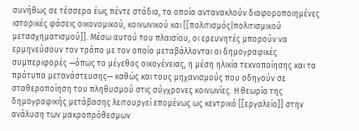συνήθως σε τέσσερα έως πέντε στάδια, τα οποία αντανακλούν διαφοροποιημένες ιστορικές φάσεις οικονομικού, κοινωνικού και [[πολιτισμός|πολιτισμικού μετασχηματισμού]]. Μέσω αυτού του πλαισίου, οι ερευνητές μπορούν να ερμηνεύσουν τον τρόπο με τον οποίο μεταβάλλονται οι δημογραφικές συμπεριφορές —όπως το μέγεθος οικογένειας, η μέση ηλικία τεκνοποίησης και τα πρότυπα μετανάστευσης— καθώς και τους μηχανισμούς που οδηγούν σε σταθεροποίηση του πληθυσμού στις σύγχρονες κοινωνίες. Η θεωρία της δημογραφικής μετάβασης λειτουργεί επομένως ως κεντρικό [[εργαλείο]] στην ανάλυση των μακροπρόθεσμων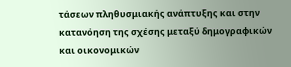τάσεων πληθυσμιακής ανάπτυξης και στην κατανόηση της σχέσης μεταξύ δημογραφικών και οικονομικών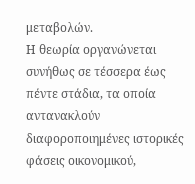μεταβολών.
Η θεωρία οργανώνεται συνήθως σε τέσσερα έως πέντε στάδια, τα οποία αντανακλούν διαφοροποιημένες ιστορικές φάσεις οικονομικού,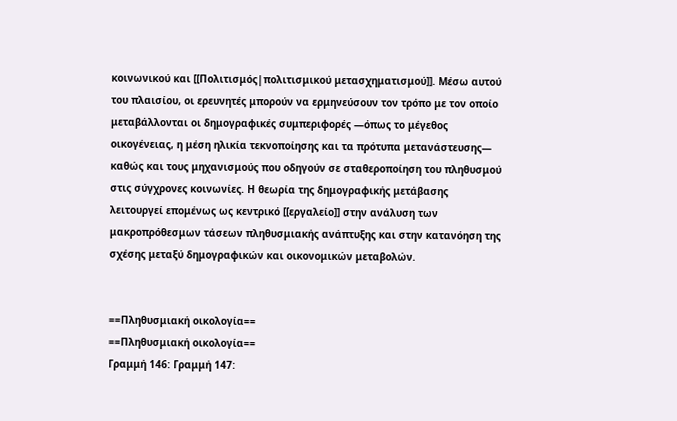κοινωνικού και [[Πολιτισμός|πολιτισμικού μετασχηματισμού]]. Μέσω αυτού του πλαισίου, οι ερευνητές μπορούν να ερμηνεύσουν τον τρόπο με τον οποίο μεταβάλλονται οι δημογραφικές συμπεριφορές —όπως το μέγεθος οικογένειας, η μέση ηλικία τεκνοποίησης και τα πρότυπα μετανάστευσης— καθώς και τους μηχανισμούς που οδηγούν σε σταθεροποίηση του πληθυσμού στις σύγχρονες κοινωνίες. Η θεωρία της δημογραφικής μετάβασης λειτουργεί επομένως ως κεντρικό [[εργαλείο]] στην ανάλυση των μακροπρόθεσμων τάσεων πληθυσμιακής ανάπτυξης και στην κατανόηση της σχέσης μεταξύ δημογραφικών και οικονομικών μεταβολών.


==Πληθυσμιακή οικολογία==
==Πληθυσμιακή οικολογία==
Γραμμή 146: Γραμμή 147: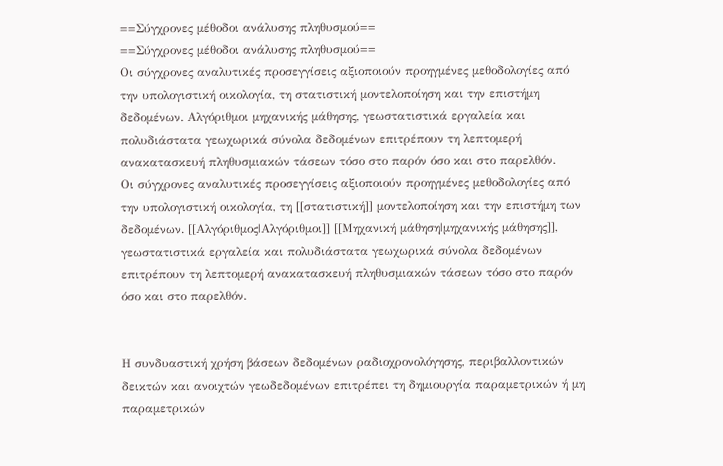==Σύγχρονες μέθοδοι ανάλυσης πληθυσμού==
==Σύγχρονες μέθοδοι ανάλυσης πληθυσμού==
Οι σύγχρονες αναλυτικές προσεγγίσεις αξιοποιούν προηγμένες μεθοδολογίες από την υπολογιστική οικολογία, τη στατιστική μοντελοποίηση και την επιστήμη δεδομένων. Αλγόριθμοι μηχανικής μάθησης, γεωστατιστικά εργαλεία και πολυδιάστατα γεωχωρικά σύνολα δεδομένων επιτρέπουν τη λεπτομερή ανακατασκευή πληθυσμιακών τάσεων τόσο στο παρόν όσο και στο παρελθόν.
Οι σύγχρονες αναλυτικές προσεγγίσεις αξιοποιούν προηγμένες μεθοδολογίες από την υπολογιστική οικολογία, τη [[στατιστική]] μοντελοποίηση και την επιστήμη των δεδομένων. [[Αλγόριθμος|Αλγόριθμοι]] [[Μηχανική μάθηση|μηχανικής μάθησης]], γεωστατιστικά εργαλεία και πολυδιάστατα γεωχωρικά σύνολα δεδομένων επιτρέπουν τη λεπτομερή ανακατασκευή πληθυσμιακών τάσεων τόσο στο παρόν όσο και στο παρελθόν.


Η συνδυαστική χρήση βάσεων δεδομένων ραδιοχρονολόγησης, περιβαλλοντικών δεικτών και ανοιχτών γεωδεδομένων επιτρέπει τη δημιουργία παραμετρικών ή μη παραμετρικών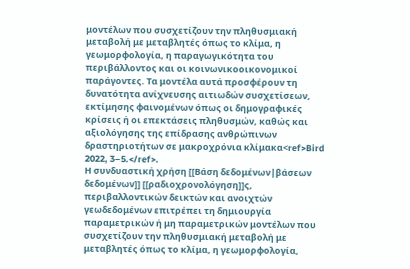μοντέλων που συσχετίζουν την πληθυσμιακή μεταβολή με μεταβλητές όπως το κλίμα, η γεωμορφολογία, η παραγωγικότητα του περιβάλλοντος και οι κοινωνικοοικονομικοί παράγοντες. Τα μοντέλα αυτά προσφέρουν τη δυνατότητα ανίχνευσης αιτιωδών συσχετίσεων, εκτίμησης φαινομένων όπως οι δημογραφικές κρίσεις ή οι επεκτάσεις πληθυσμών, καθώς και αξιολόγησης της επίδρασης ανθρώπινων δραστηριοτήτων σε μακροχρόνια κλίμακα<ref>Bird 2022, 3–5.</ref>.
Η συνδυαστική χρήση [[Βάση δεδομένων|βάσεων δεδομένων]] [[ραδιοχρονολόγηση]]ς, περιβαλλοντικών δεικτών και ανοιχτών γεωδεδομένων επιτρέπει τη δημιουργία παραμετρικών ή μη παραμετρικών μοντέλων που συσχετίζουν την πληθυσμιακή μεταβολή με μεταβλητές όπως το κλίμα, η γεωμορφολογία,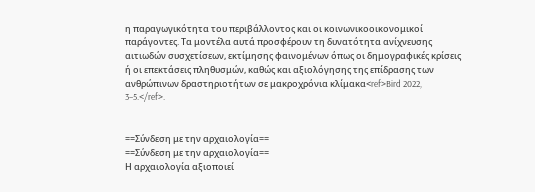η παραγωγικότητα του περιβάλλοντος και οι κοινωνικοοικονομικοί παράγοντες. Τα μοντέλα αυτά προσφέρουν τη δυνατότητα ανίχνευσης αιτιωδών συσχετίσεων, εκτίμησης φαινομένων όπως οι δημογραφικές κρίσεις ή οι επεκτάσεις πληθυσμών, καθώς και αξιολόγησης της επίδρασης των ανθρώπινων δραστηριοτήτων σε μακροχρόνια κλίμακα<ref>Bird 2022, 3–5.</ref>.


==Σύνδεση με την αρχαιολογία==
==Σύνδεση με την αρχαιολογία==
Η αρχαιολογία αξιοποιεί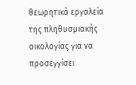θεωρητικά εργαλεία της πληθυσμιακής οικολογίας για να προσεγγίσει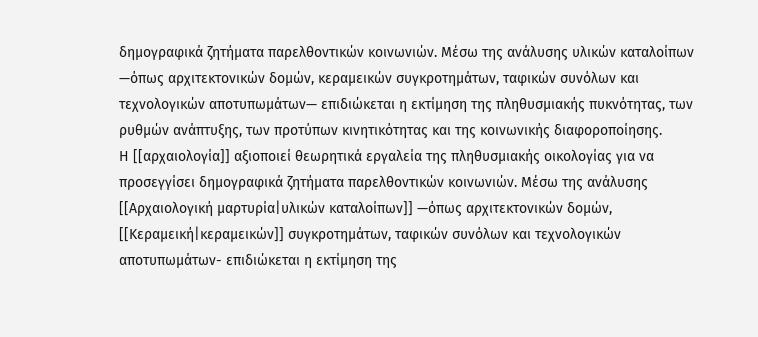δημογραφικά ζητήματα παρελθοντικών κοινωνιών. Μέσω της ανάλυσης υλικών καταλοίπων —όπως αρχιτεκτονικών δομών, κεραμεικών συγκροτημάτων, ταφικών συνόλων και τεχνολογικών αποτυπωμάτων— επιδιώκεται η εκτίμηση της πληθυσμιακής πυκνότητας, των ρυθμών ανάπτυξης, των προτύπων κινητικότητας και της κοινωνικής διαφοροποίησης.
Η [[αρχαιολογία]] αξιοποιεί θεωρητικά εργαλεία της πληθυσμιακής οικολογίας για να προσεγγίσει δημογραφικά ζητήματα παρελθοντικών κοινωνιών. Μέσω της ανάλυσης [[Αρχαιολογική μαρτυρία|υλικών καταλοίπων]] —όπως αρχιτεκτονικών δομών, [[Κεραμεική|κεραμεικών]] συγκροτημάτων, ταφικών συνόλων και τεχνολογικών αποτυπωμάτων- επιδιώκεται η εκτίμηση της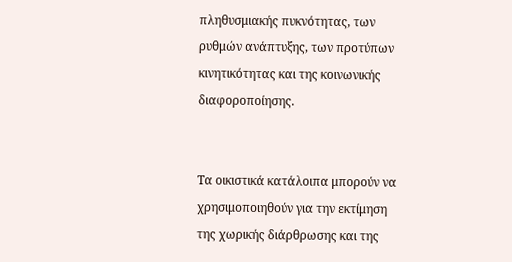πληθυσμιακής πυκνότητας, των ρυθμών ανάπτυξης, των προτύπων κινητικότητας και της κοινωνικής διαφοροποίησης.


Τα οικιστικά κατάλοιπα μπορούν να χρησιμοποιηθούν για την εκτίμηση της χωρικής διάρθρωσης και της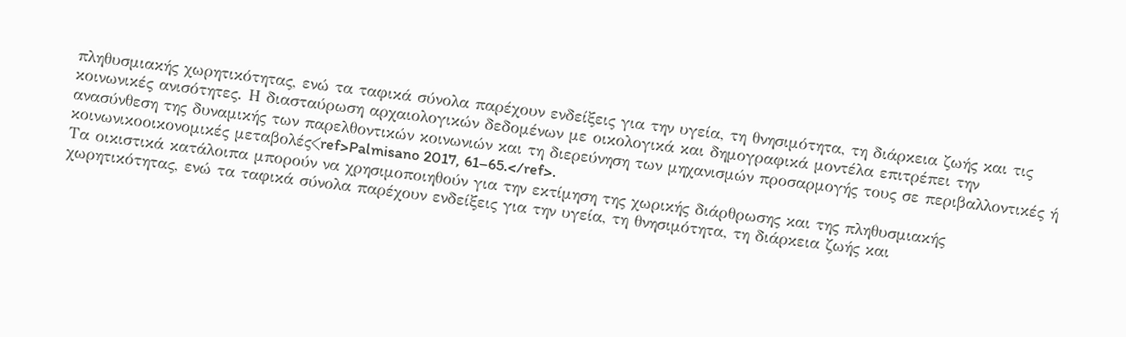πληθυσμιακής χωρητικότητας, ενώ τα ταφικά σύνολα παρέχουν ενδείξεις για την υγεία, τη θνησιμότητα, τη διάρκεια ζωής και τις κοινωνικές ανισότητες. Η διασταύρωση αρχαιολογικών δεδομένων με οικολογικά και δημογραφικά μοντέλα επιτρέπει την ανασύνθεση της δυναμικής των παρελθοντικών κοινωνιών και τη διερεύνηση των μηχανισμών προσαρμογής τους σε περιβαλλοντικές ή κοινωνικοοικονομικές μεταβολές<ref>Palmisano 2017, 61–65.</ref>.
Τα οικιστικά κατάλοιπα μπορούν να χρησιμοποιηθούν για την εκτίμηση της χωρικής διάρθρωσης και της πληθυσμιακής χωρητικότητας, ενώ τα ταφικά σύνολα παρέχουν ενδείξεις για την υγεία, τη θνησιμότητα, τη διάρκεια ζωής και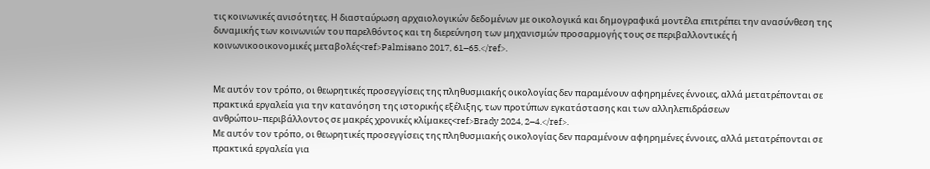τις κοινωνικές ανισότητες. Η διασταύρωση αρχαιολογικών δεδομένων με οικολογικά και δημογραφικά μοντέλα επιτρέπει την ανασύνθεση της δυναμικής των κοινωνιών του παρελθόντος και τη διερεύνηση των μηχανισμών προσαρμογής τους σε περιβαλλοντικές ή κοινωνικοοικονομικές μεταβολές<ref>Palmisano 2017, 61–65.</ref>.


Με αυτόν τον τρόπο, οι θεωρητικές προσεγγίσεις της πληθυσμιακής οικολογίας δεν παραμένουν αφηρημένες έννοιες, αλλά μετατρέπονται σε πρακτικά εργαλεία για την κατανόηση της ιστορικής εξέλιξης, των προτύπων εγκατάστασης και των αλληλεπιδράσεων ανθρώπου–περιβάλλοντος σε μακρές χρονικές κλίμακες<ref>Brady 2024, 2–4.</ref>.
Με αυτόν τον τρόπο, οι θεωρητικές προσεγγίσεις της πληθυσμιακής οικολογίας δεν παραμένουν αφηρημένες έννοιες, αλλά μετατρέπονται σε πρακτικά εργαλεία για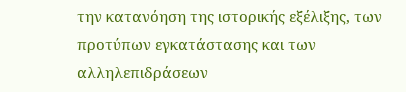την κατανόηση της ιστορικής εξέλιξης, των προτύπων εγκατάστασης και των αλληλεπιδράσεων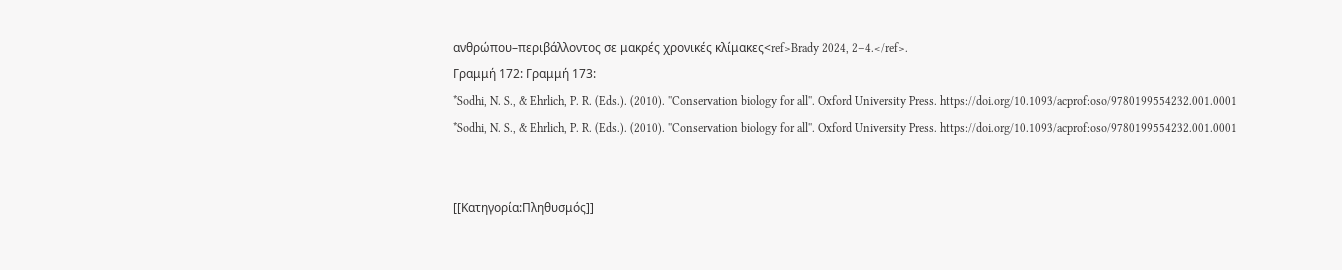ανθρώπου–περιβάλλοντος σε μακρές χρονικές κλίμακες<ref>Brady 2024, 2–4.</ref>.
Γραμμή 172: Γραμμή 173:
*Sodhi, N. S., & Ehrlich, P. R. (Eds.). (2010). ''Conservation biology for all''. Oxford University Press. https://doi.org/10.1093/acprof:oso/9780199554232.001.0001
*Sodhi, N. S., & Ehrlich, P. R. (Eds.). (2010). ''Conservation biology for all''. Oxford University Press. https://doi.org/10.1093/acprof:oso/9780199554232.001.0001


[[Κατηγορία:Πληθυσμός]]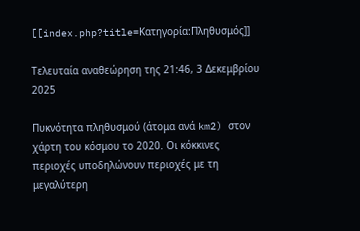[[index.php?title=Κατηγορία:Πληθυσμός]]

Τελευταία αναθεώρηση της 21:46, 3 Δεκεμβρίου 2025

Πυκνότητα πληθυσμού (άτομα ανά km2) στον χάρτη του κόσμου το 2020. Οι κόκκινες περιοχές υποδηλώνουν περιοχές με τη μεγαλύτερη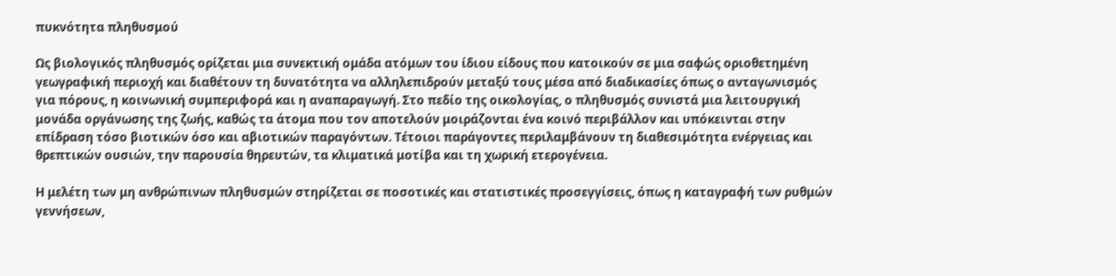πυκνότητα πληθυσμού

Ως βιολογικός πληθυσμός ορίζεται μια συνεκτική ομάδα ατόμων του ίδιου είδους που κατοικούν σε μια σαφώς οριοθετημένη γεωγραφική περιοχή και διαθέτουν τη δυνατότητα να αλληλεπιδρούν μεταξύ τους μέσα από διαδικασίες όπως ο ανταγωνισμός για πόρους, η κοινωνική συμπεριφορά και η αναπαραγωγή. Στο πεδίο της οικολογίας, ο πληθυσμός συνιστά μια λειτουργική μονάδα οργάνωσης της ζωής, καθώς τα άτομα που τον αποτελούν μοιράζονται ένα κοινό περιβάλλον και υπόκεινται στην επίδραση τόσο βιοτικών όσο και αβιοτικών παραγόντων. Τέτοιοι παράγοντες περιλαμβάνουν τη διαθεσιμότητα ενέργειας και θρεπτικών ουσιών, την παρουσία θηρευτών, τα κλιματικά μοτίβα και τη χωρική ετερογένεια.

Η μελέτη των μη ανθρώπινων πληθυσμών στηρίζεται σε ποσοτικές και στατιστικές προσεγγίσεις, όπως η καταγραφή των ρυθμών γεννήσεων,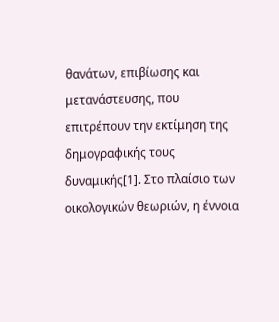θανάτων, επιβίωσης και μετανάστευσης, που επιτρέπουν την εκτίμηση της δημογραφικής τους δυναμικής[1]. Στο πλαίσιο των οικολογικών θεωριών, η έννοια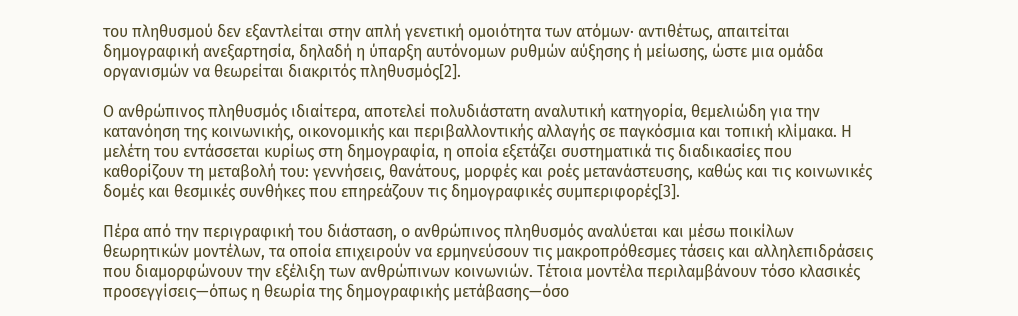του πληθυσμού δεν εξαντλείται στην απλή γενετική ομοιότητα των ατόμων· αντιθέτως, απαιτείται δημογραφική ανεξαρτησία, δηλαδή η ύπαρξη αυτόνομων ρυθμών αύξησης ή μείωσης, ώστε μια ομάδα οργανισμών να θεωρείται διακριτός πληθυσμός[2].

Ο ανθρώπινος πληθυσμός ιδιαίτερα, αποτελεί πολυδιάστατη αναλυτική κατηγορία, θεμελιώδη για την κατανόηση της κοινωνικής, οικονομικής και περιβαλλοντικής αλλαγής σε παγκόσμια και τοπική κλίμακα. Η μελέτη του εντάσσεται κυρίως στη δημογραφία, η οποία εξετάζει συστηματικά τις διαδικασίες που καθορίζουν τη μεταβολή του: γεννήσεις, θανάτους, μορφές και ροές μετανάστευσης, καθώς και τις κοινωνικές δομές και θεσμικές συνθήκες που επηρεάζουν τις δημογραφικές συμπεριφορές[3].

Πέρα από την περιγραφική του διάσταση, ο ανθρώπινος πληθυσμός αναλύεται και μέσω ποικίλων θεωρητικών μοντέλων, τα οποία επιχειρούν να ερμηνεύσουν τις μακροπρόθεσμες τάσεις και αλληλεπιδράσεις που διαμορφώνουν την εξέλιξη των ανθρώπινων κοινωνιών. Τέτοια μοντέλα περιλαμβάνουν τόσο κλασικές προσεγγίσεις—όπως η θεωρία της δημογραφικής μετάβασης—όσο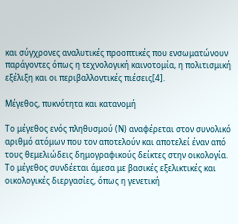και σύγχρονες αναλυτικές προοπτικές που ενσωματώνουν παράγοντες όπως η τεχνολογική καινοτομία, η πολιτισμική εξέλιξη και οι περιβαλλοντικές πιέσεις[4].

Μέγεθος, πυκνότητα και κατανομή

Το μέγεθος ενός πληθυσμού (Ν) αναφέρεται στον συνολικό αριθμό ατόμων που τον αποτελούν και αποτελεί έναν από τους θεμελιώδεις δημογραφικούς δείκτες στην οικολογία. Το μέγεθος συνδέεται άμεσα με βασικές εξελικτικές και οικολογικές διεργασίες, όπως η γενετική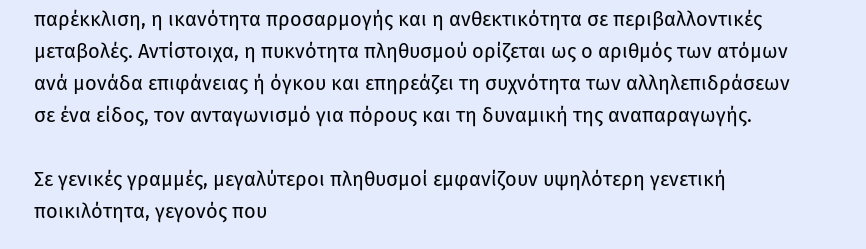παρέκκλιση, η ικανότητα προσαρμογής και η ανθεκτικότητα σε περιβαλλοντικές μεταβολές. Αντίστοιχα, η πυκνότητα πληθυσμού ορίζεται ως ο αριθμός των ατόμων ανά μονάδα επιφάνειας ή όγκου και επηρεάζει τη συχνότητα των αλληλεπιδράσεων σε ένα είδος, τον ανταγωνισμό για πόρους και τη δυναμική της αναπαραγωγής.

Σε γενικές γραμμές, μεγαλύτεροι πληθυσμοί εμφανίζουν υψηλότερη γενετική ποικιλότητα, γεγονός που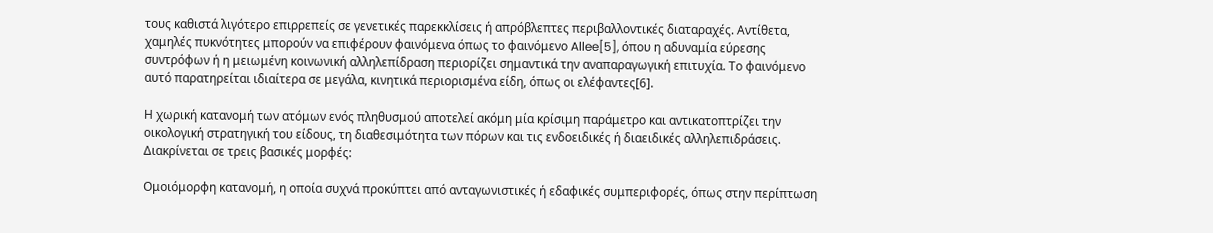τους καθιστά λιγότερο επιρρεπείς σε γενετικές παρεκκλίσεις ή απρόβλεπτες περιβαλλοντικές διαταραχές. Αντίθετα, χαμηλές πυκνότητες μπορούν να επιφέρουν φαινόμενα όπως το φαινόμενο Allee[5], όπου η αδυναμία εύρεσης συντρόφων ή η μειωμένη κοινωνική αλληλεπίδραση περιορίζει σημαντικά την αναπαραγωγική επιτυχία. Το φαινόμενο αυτό παρατηρείται ιδιαίτερα σε μεγάλα, κινητικά περιορισμένα είδη, όπως οι ελέφαντες[6].

Η χωρική κατανομή των ατόμων ενός πληθυσμού αποτελεί ακόμη μία κρίσιμη παράμετρο και αντικατοπτρίζει την οικολογική στρατηγική του είδους, τη διαθεσιμότητα των πόρων και τις ενδοειδικές ή διαειδικές αλληλεπιδράσεις. Διακρίνεται σε τρεις βασικές μορφές:

Ομοιόμορφη κατανομή, η οποία συχνά προκύπτει από ανταγωνιστικές ή εδαφικές συμπεριφορές, όπως στην περίπτωση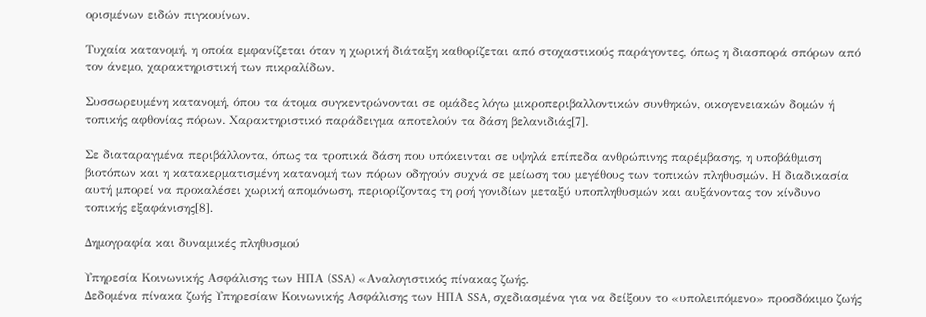ορισμένων ειδών πιγκουίνων.

Τυχαία κατανομή, η οποία εμφανίζεται όταν η χωρική διάταξη καθορίζεται από στοχαστικούς παράγοντες, όπως η διασπορά σπόρων από τον άνεμο, χαρακτηριστική των πικραλίδων.

Συσσωρευμένη κατανομή, όπου τα άτομα συγκεντρώνονται σε ομάδες λόγω μικροπεριβαλλοντικών συνθηκών, οικογενειακών δομών ή τοπικής αφθονίας πόρων. Χαρακτηριστικό παράδειγμα αποτελούν τα δάση βελανιδιάς[7].

Σε διαταραγμένα περιβάλλοντα, όπως τα τροπικά δάση που υπόκεινται σε υψηλά επίπεδα ανθρώπινης παρέμβασης, η υποβάθμιση βιοτόπων και η κατακερματισμένη κατανομή των πόρων οδηγούν συχνά σε μείωση του μεγέθους των τοπικών πληθυσμών. Η διαδικασία αυτή μπορεί να προκαλέσει χωρική απομόνωση, περιορίζοντας τη ροή γονιδίων μεταξύ υποπληθυσμών και αυξάνοντας τον κίνδυνο τοπικής εξαφάνισης[8].

Δημογραφία και δυναμικές πληθυσμού

Υπηρεσία Κοινωνικής Ασφάλισης των ΗΠΑ (SSA) «Αναλογιστικός πίνακας ζωής.
Δεδομένα πίνακα ζωής Υπηρεσίαw Κοινωνικής Ασφάλισης των ΗΠΑ SSA, σχεδιασμένα για να δείξουν το «υπολειπόμενο» προσδόκιμο ζωής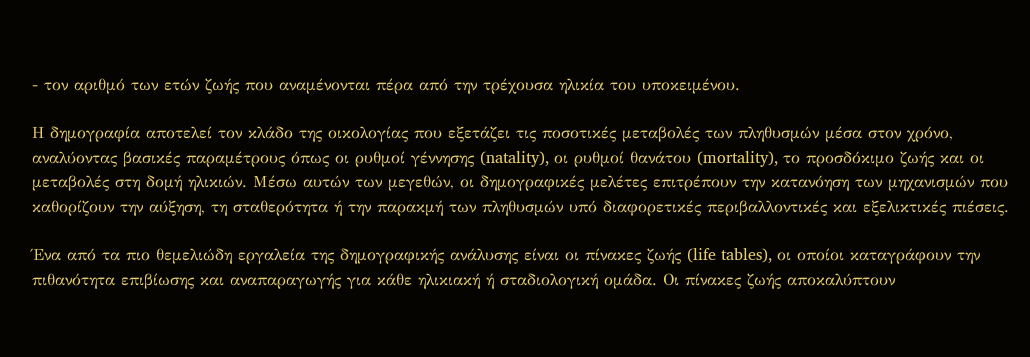- τον αριθμό των ετών ζωής που αναμένονται πέρα από την τρέχουσα ηλικία του υποκειμένου.

Η δημογραφία αποτελεί τον κλάδο της οικολογίας που εξετάζει τις ποσοτικές μεταβολές των πληθυσμών μέσα στον χρόνο, αναλύοντας βασικές παραμέτρους όπως οι ρυθμοί γέννησης (natality), οι ρυθμοί θανάτου (mortality), το προσδόκιμο ζωής και οι μεταβολές στη δομή ηλικιών. Μέσω αυτών των μεγεθών, οι δημογραφικές μελέτες επιτρέπουν την κατανόηση των μηχανισμών που καθορίζουν την αύξηση, τη σταθερότητα ή την παρακμή των πληθυσμών υπό διαφορετικές περιβαλλοντικές και εξελικτικές πιέσεις.

Ένα από τα πιο θεμελιώδη εργαλεία της δημογραφικής ανάλυσης είναι οι πίνακες ζωής (life tables), οι οποίοι καταγράφουν την πιθανότητα επιβίωσης και αναπαραγωγής για κάθε ηλικιακή ή σταδιολογική ομάδα. Οι πίνακες ζωής αποκαλύπτουν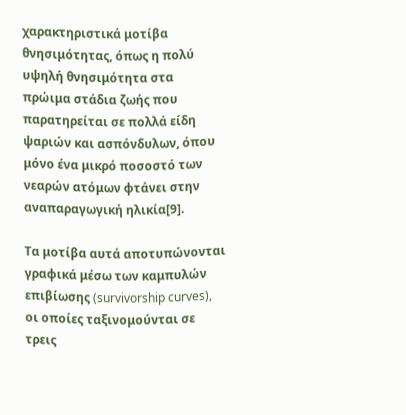χαρακτηριστικά μοτίβα θνησιμότητας, όπως η πολύ υψηλή θνησιμότητα στα πρώιμα στάδια ζωής που παρατηρείται σε πολλά είδη ψαριών και ασπόνδυλων, όπου μόνο ένα μικρό ποσοστό των νεαρών ατόμων φτάνει στην αναπαραγωγική ηλικία[9].

Τα μοτίβα αυτά αποτυπώνονται γραφικά μέσω των καμπυλών επιβίωσης (survivorship curves), οι οποίες ταξινομούνται σε τρεις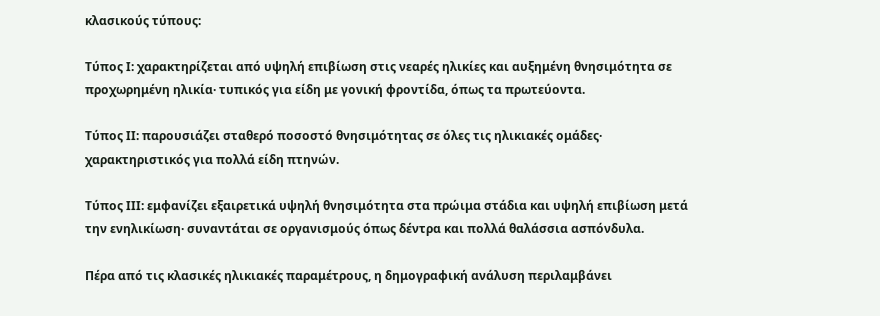κλασικούς τύπους:

Τύπος I: χαρακτηρίζεται από υψηλή επιβίωση στις νεαρές ηλικίες και αυξημένη θνησιμότητα σε προχωρημένη ηλικία· τυπικός για είδη με γονική φροντίδα, όπως τα πρωτεύοντα.

Τύπος II: παρουσιάζει σταθερό ποσοστό θνησιμότητας σε όλες τις ηλικιακές ομάδες· χαρακτηριστικός για πολλά είδη πτηνών.

Τύπος III: εμφανίζει εξαιρετικά υψηλή θνησιμότητα στα πρώιμα στάδια και υψηλή επιβίωση μετά την ενηλικίωση· συναντάται σε οργανισμούς όπως δέντρα και πολλά θαλάσσια ασπόνδυλα.

Πέρα από τις κλασικές ηλικιακές παραμέτρους, η δημογραφική ανάλυση περιλαμβάνει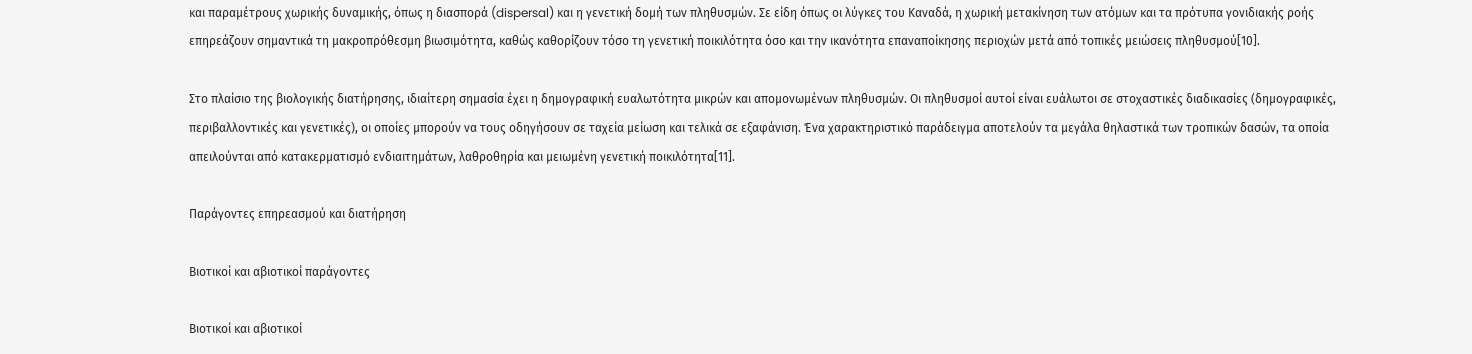και παραμέτρους χωρικής δυναμικής, όπως η διασπορά (dispersal) και η γενετική δομή των πληθυσμών. Σε είδη όπως οι λύγκες του Καναδά, η χωρική μετακίνηση των ατόμων και τα πρότυπα γονιδιακής ροής επηρεάζουν σημαντικά τη μακροπρόθεσμη βιωσιμότητα, καθώς καθορίζουν τόσο τη γενετική ποικιλότητα όσο και την ικανότητα επαναποίκησης περιοχών μετά από τοπικές μειώσεις πληθυσμού[10].

Στο πλαίσιο της βιολογικής διατήρησης, ιδιαίτερη σημασία έχει η δημογραφική ευαλωτότητα μικρών και απομονωμένων πληθυσμών. Οι πληθυσμοί αυτοί είναι ευάλωτοι σε στοχαστικές διαδικασίες (δημογραφικές, περιβαλλοντικές και γενετικές), οι οποίες μπορούν να τους οδηγήσουν σε ταχεία μείωση και τελικά σε εξαφάνιση. Ένα χαρακτηριστικό παράδειγμα αποτελούν τα μεγάλα θηλαστικά των τροπικών δασών, τα οποία απειλούνται από κατακερματισμό ενδιαιτημάτων, λαθροθηρία και μειωμένη γενετική ποικιλότητα[11].

Παράγοντες επηρεασμού και διατήρηση

Βιοτικοί και αβιοτικοί παράγοντες

Βιοτικοί και αβιοτικοί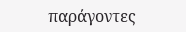παράγοντες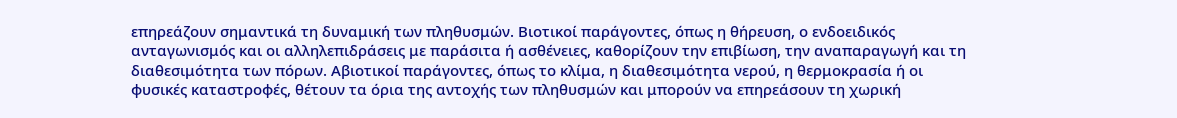επηρεάζουν σημαντικά τη δυναμική των πληθυσμών. Βιοτικοί παράγοντες, όπως η θήρευση, ο ενδοειδικός ανταγωνισμός και οι αλληλεπιδράσεις με παράσιτα ή ασθένειες, καθορίζουν την επιβίωση, την αναπαραγωγή και τη διαθεσιμότητα των πόρων. Αβιοτικοί παράγοντες, όπως το κλίμα, η διαθεσιμότητα νερού, η θερμοκρασία ή οι φυσικές καταστροφές, θέτουν τα όρια της αντοχής των πληθυσμών και μπορούν να επηρεάσουν τη χωρική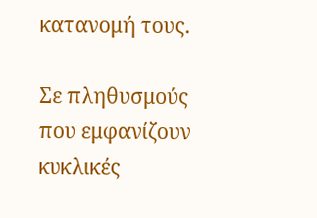κατανομή τους.

Σε πληθυσμούς που εμφανίζουν κυκλικές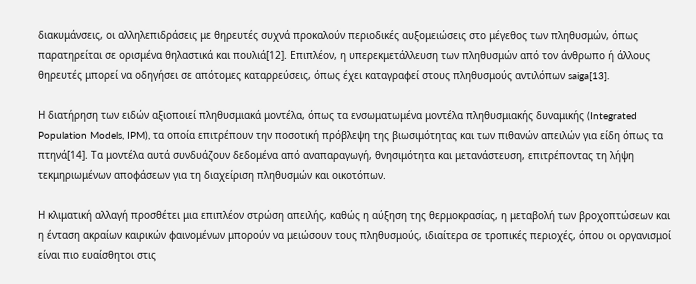διακυμάνσεις, οι αλληλεπιδράσεις με θηρευτές συχνά προκαλούν περιοδικές αυξομειώσεις στο μέγεθος των πληθυσμών, όπως παρατηρείται σε ορισμένα θηλαστικά και πουλιά[12]. Επιπλέον, η υπερεκμετάλλευση των πληθυσμών από τον άνθρωπο ή άλλους θηρευτές μπορεί να οδηγήσει σε απότομες καταρρεύσεις, όπως έχει καταγραφεί στους πληθυσμούς αντιλόπων saiga[13].

Η διατήρηση των ειδών αξιοποιεί πληθυσμιακά μοντέλα, όπως τα ενσωματωμένα μοντέλα πληθυσμιακής δυναμικής (Integrated Population Models, IPM), τα οποία επιτρέπουν την ποσοτική πρόβλεψη της βιωσιμότητας και των πιθανών απειλών για είδη όπως τα πτηνά[14]. Τα μοντέλα αυτά συνδυάζουν δεδομένα από αναπαραγωγή, θνησιμότητα και μετανάστευση, επιτρέποντας τη λήψη τεκμηριωμένων αποφάσεων για τη διαχείριση πληθυσμών και οικοτόπων.

Η κλιματική αλλαγή προσθέτει μια επιπλέον στρώση απειλής, καθώς η αύξηση της θερμοκρασίας, η μεταβολή των βροχοπτώσεων και η ένταση ακραίων καιρικών φαινομένων μπορούν να μειώσουν τους πληθυσμούς, ιδιαίτερα σε τροπικές περιοχές, όπου οι οργανισμοί είναι πιο ευαίσθητοι στις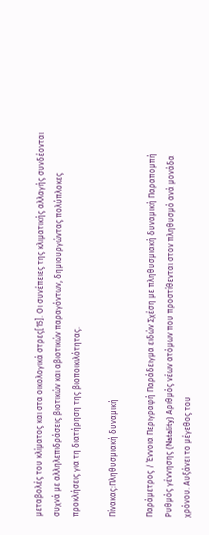μεταβολές του κλίματος και στα οικολογικά στρες[15]. Οι συνέπειες της κλιματικής αλλαγής συνδέονται συχνά με αλληλεπιδράσεις βιοτικών και αβιοτικών παραγόντων, δημιουργώντας πολύπλοκες προκλήσεις για τη διατήρηση της βιοποικιλότητας.

Πίνακας:Πληθυσμιακή δυναμική

Παράμετρος / Έννοια Περιγραφή Παράδειγμα ειδών Σχέση με πληθυσμιακή δυναμική Παραπομπή
Ρυθμός γέννησης (Natality) Αριθμός νέων ατόμων που προστίθενται στον πληθυσμό ανά μονάδα χρόνου. Αυξάνει το μέγεθος του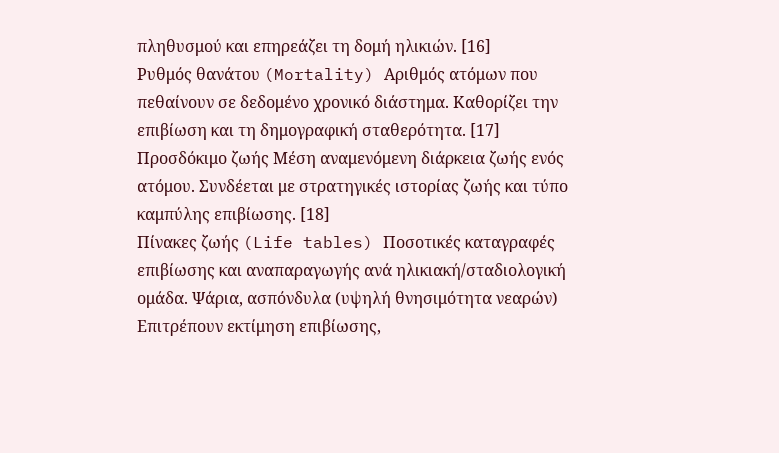πληθυσμού και επηρεάζει τη δομή ηλικιών. [16]
Ρυθμός θανάτου (Mortality) Αριθμός ατόμων που πεθαίνουν σε δεδομένο χρονικό διάστημα. Καθορίζει την επιβίωση και τη δημογραφική σταθερότητα. [17]
Προσδόκιμο ζωής Μέση αναμενόμενη διάρκεια ζωής ενός ατόμου. Συνδέεται με στρατηγικές ιστορίας ζωής και τύπο καμπύλης επιβίωσης. [18]
Πίνακες ζωής (Life tables) Ποσοτικές καταγραφές επιβίωσης και αναπαραγωγής ανά ηλικιακή/σταδιολογική ομάδα. Ψάρια, ασπόνδυλα (υψηλή θνησιμότητα νεαρών) Επιτρέπουν εκτίμηση επιβίωσης,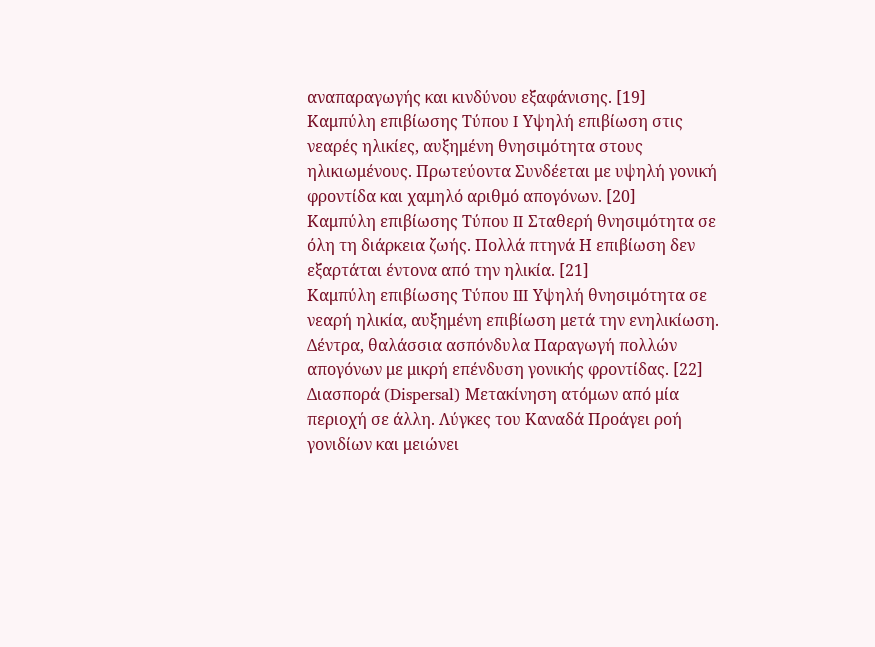αναπαραγωγής και κινδύνου εξαφάνισης. [19]
Καμπύλη επιβίωσης Τύπου I Υψηλή επιβίωση στις νεαρές ηλικίες, αυξημένη θνησιμότητα στους ηλικιωμένους. Πρωτεύοντα Συνδέεται με υψηλή γονική φροντίδα και χαμηλό αριθμό απογόνων. [20]
Καμπύλη επιβίωσης Τύπου II Σταθερή θνησιμότητα σε όλη τη διάρκεια ζωής. Πολλά πτηνά Η επιβίωση δεν εξαρτάται έντονα από την ηλικία. [21]
Καμπύλη επιβίωσης Τύπου III Υψηλή θνησιμότητα σε νεαρή ηλικία, αυξημένη επιβίωση μετά την ενηλικίωση. Δέντρα, θαλάσσια ασπόνδυλα Παραγωγή πολλών απογόνων με μικρή επένδυση γονικής φροντίδας. [22]
Διασπορά (Dispersal) Μετακίνηση ατόμων από μία περιοχή σε άλλη. Λύγκες του Καναδά Προάγει ροή γονιδίων και μειώνει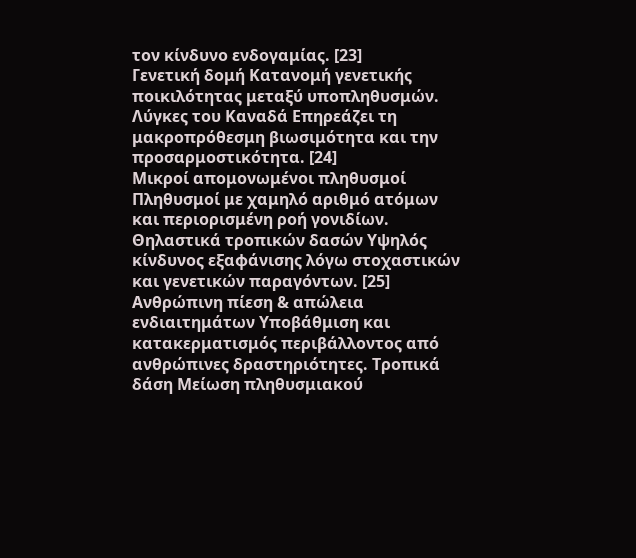τον κίνδυνο ενδογαμίας. [23]
Γενετική δομή Κατανομή γενετικής ποικιλότητας μεταξύ υποπληθυσμών. Λύγκες του Καναδά Επηρεάζει τη μακροπρόθεσμη βιωσιμότητα και την προσαρμοστικότητα. [24]
Μικροί απομονωμένοι πληθυσμοί Πληθυσμοί με χαμηλό αριθμό ατόμων και περιορισμένη ροή γονιδίων. Θηλαστικά τροπικών δασών Υψηλός κίνδυνος εξαφάνισης λόγω στοχαστικών και γενετικών παραγόντων. [25]
Ανθρώπινη πίεση & απώλεια ενδιαιτημάτων Υποβάθμιση και κατακερματισμός περιβάλλοντος από ανθρώπινες δραστηριότητες. Τροπικά δάση Μείωση πληθυσμιακού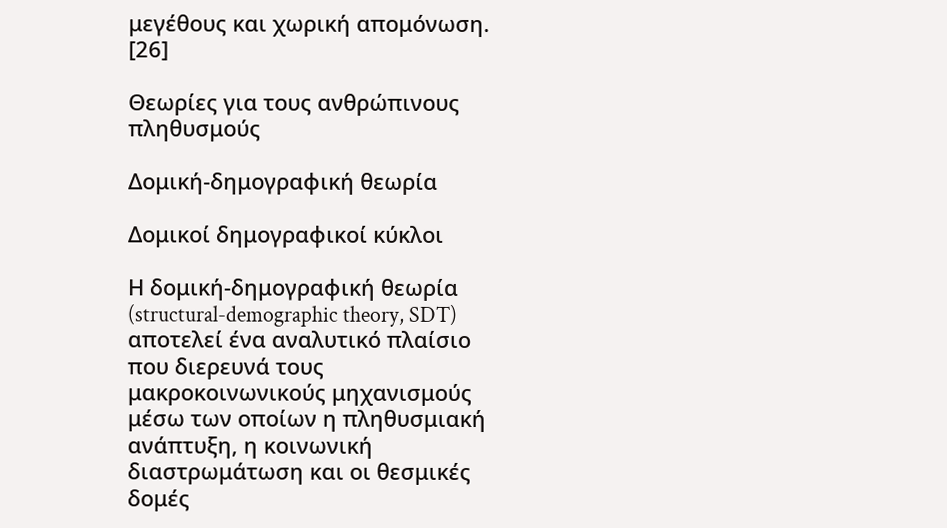μεγέθους και χωρική απομόνωση. [26]

Θεωρίες για τους ανθρώπινους πληθυσμούς

Δομική-δημογραφική θεωρία

Δομικοί δημογραφικοί κύκλοι

Η δομική-δημογραφική θεωρία (structural-demographic theory, SDT) αποτελεί ένα αναλυτικό πλαίσιο που διερευνά τους μακροκοινωνικούς μηχανισμούς μέσω των οποίων η πληθυσμιακή ανάπτυξη, η κοινωνική διαστρωμάτωση και οι θεσμικές δομές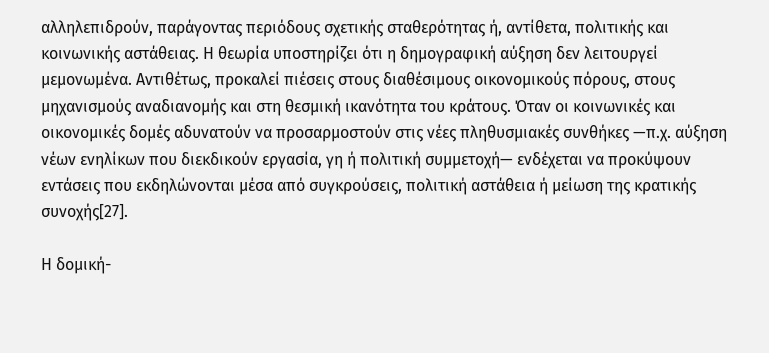αλληλεπιδρούν, παράγοντας περιόδους σχετικής σταθερότητας ή, αντίθετα, πολιτικής και κοινωνικής αστάθειας. Η θεωρία υποστηρίζει ότι η δημογραφική αύξηση δεν λειτουργεί μεμονωμένα. Αντιθέτως, προκαλεί πιέσεις στους διαθέσιμους οικονομικούς πόρους, στους μηχανισμούς αναδιανομής και στη θεσμική ικανότητα του κράτους. Όταν οι κοινωνικές και οικονομικές δομές αδυνατούν να προσαρμοστούν στις νέες πληθυσμιακές συνθήκες —π.χ. αύξηση νέων ενηλίκων που διεκδικούν εργασία, γη ή πολιτική συμμετοχή— ενδέχεται να προκύψουν εντάσεις που εκδηλώνονται μέσα από συγκρούσεις, πολιτική αστάθεια ή μείωση της κρατικής συνοχής[27].

Η δομική-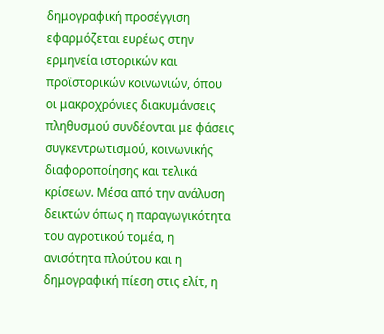δημογραφική προσέγγιση εφαρμόζεται ευρέως στην ερμηνεία ιστορικών και προϊστορικών κοινωνιών, όπου οι μακροχρόνιες διακυμάνσεις πληθυσμού συνδέονται με φάσεις συγκεντρωτισμού, κοινωνικής διαφοροποίησης και τελικά κρίσεων. Μέσα από την ανάλυση δεικτών όπως η παραγωγικότητα του αγροτικού τομέα, η ανισότητα πλούτου και η δημογραφική πίεση στις ελίτ, η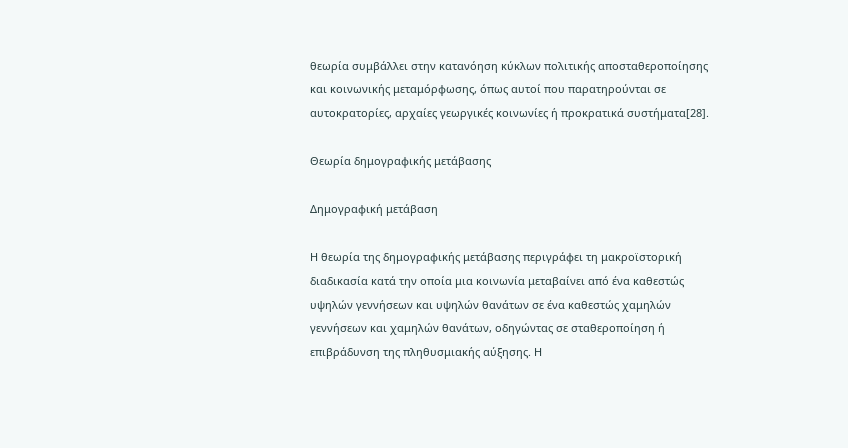θεωρία συμβάλλει στην κατανόηση κύκλων πολιτικής αποσταθεροποίησης και κοινωνικής μεταμόρφωσης, όπως αυτοί που παρατηρούνται σε αυτοκρατορίες, αρχαίες γεωργικές κοινωνίες ή προκρατικά συστήματα[28].

Θεωρία δημογραφικής μετάβασης

Δημογραφική μετάβαση

Η θεωρία της δημογραφικής μετάβασης περιγράφει τη μακροϊστορική διαδικασία κατά την οποία μια κοινωνία μεταβαίνει από ένα καθεστώς υψηλών γεννήσεων και υψηλών θανάτων σε ένα καθεστώς χαμηλών γεννήσεων και χαμηλών θανάτων, οδηγώντας σε σταθεροποίηση ή επιβράδυνση της πληθυσμιακής αύξησης. Η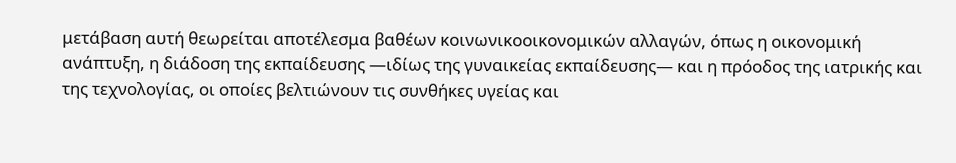μετάβαση αυτή θεωρείται αποτέλεσμα βαθέων κοινωνικοοικονομικών αλλαγών, όπως η οικονομική ανάπτυξη, η διάδοση της εκπαίδευσης —ιδίως της γυναικείας εκπαίδευσης— και η πρόοδος της ιατρικής και της τεχνολογίας, οι οποίες βελτιώνουν τις συνθήκες υγείας και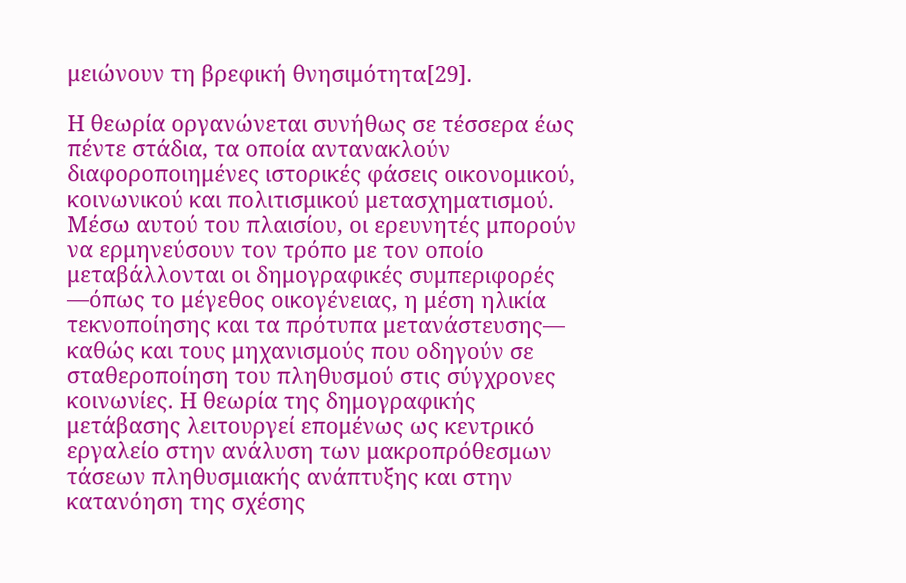μειώνουν τη βρεφική θνησιμότητα[29].

Η θεωρία οργανώνεται συνήθως σε τέσσερα έως πέντε στάδια, τα οποία αντανακλούν διαφοροποιημένες ιστορικές φάσεις οικονομικού, κοινωνικού και πολιτισμικού μετασχηματισμού. Μέσω αυτού του πλαισίου, οι ερευνητές μπορούν να ερμηνεύσουν τον τρόπο με τον οποίο μεταβάλλονται οι δημογραφικές συμπεριφορές —όπως το μέγεθος οικογένειας, η μέση ηλικία τεκνοποίησης και τα πρότυπα μετανάστευσης— καθώς και τους μηχανισμούς που οδηγούν σε σταθεροποίηση του πληθυσμού στις σύγχρονες κοινωνίες. Η θεωρία της δημογραφικής μετάβασης λειτουργεί επομένως ως κεντρικό εργαλείο στην ανάλυση των μακροπρόθεσμων τάσεων πληθυσμιακής ανάπτυξης και στην κατανόηση της σχέσης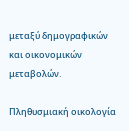μεταξύ δημογραφικών και οικονομικών μεταβολών.

Πληθυσμιακή οικολογία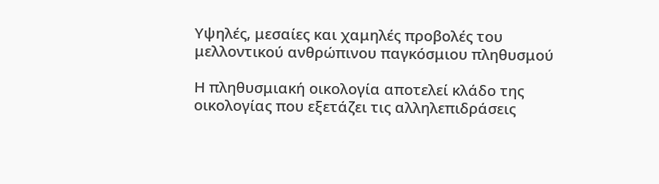Υψηλές, μεσαίες και χαμηλές προβολές του μελλοντικού ανθρώπινου παγκόσμιου πληθυσμού

Η πληθυσμιακή οικολογία αποτελεί κλάδο της οικολογίας που εξετάζει τις αλληλεπιδράσεις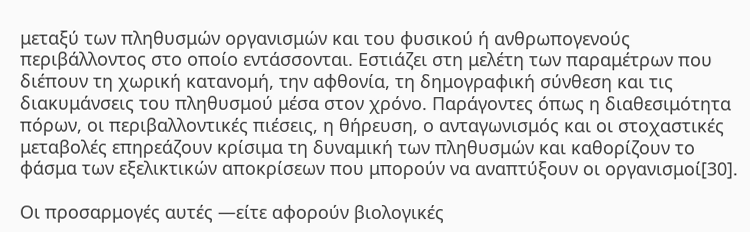μεταξύ των πληθυσμών οργανισμών και του φυσικού ή ανθρωπογενούς περιβάλλοντος στο οποίο εντάσσονται. Εστιάζει στη μελέτη των παραμέτρων που διέπουν τη χωρική κατανομή, την αφθονία, τη δημογραφική σύνθεση και τις διακυμάνσεις του πληθυσμού μέσα στον χρόνο. Παράγοντες όπως η διαθεσιμότητα πόρων, οι περιβαλλοντικές πιέσεις, η θήρευση, ο ανταγωνισμός και οι στοχαστικές μεταβολές επηρεάζουν κρίσιμα τη δυναμική των πληθυσμών και καθορίζουν το φάσμα των εξελικτικών αποκρίσεων που μπορούν να αναπτύξουν οι οργανισμοί[30].

Οι προσαρμογές αυτές —είτε αφορούν βιολογικές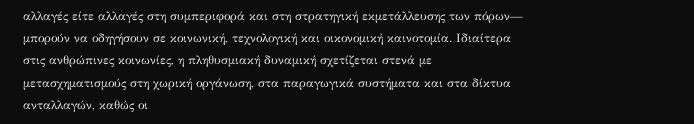αλλαγές είτε αλλαγές στη συμπεριφορά και στη στρατηγική εκμετάλλευσης των πόρων— μπορούν να οδηγήσουν σε κοινωνική, τεχνολογική και οικονομική καινοτομία. Ιδιαίτερα στις ανθρώπινες κοινωνίες, η πληθυσμιακή δυναμική σχετίζεται στενά με μετασχηματισμούς στη χωρική οργάνωση, στα παραγωγικά συστήματα και στα δίκτυα ανταλλαγών, καθώς οι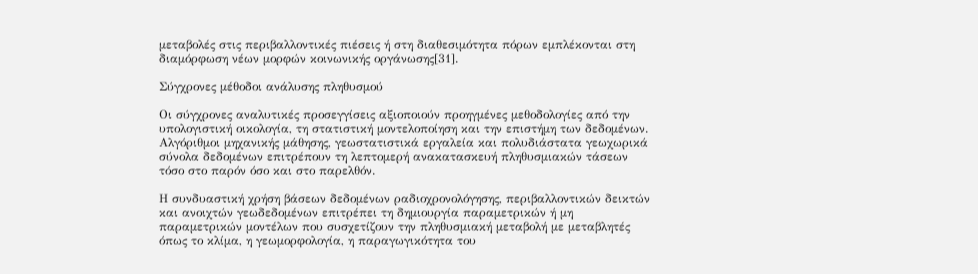μεταβολές στις περιβαλλοντικές πιέσεις ή στη διαθεσιμότητα πόρων εμπλέκονται στη διαμόρφωση νέων μορφών κοινωνικής οργάνωσης[31].

Σύγχρονες μέθοδοι ανάλυσης πληθυσμού

Οι σύγχρονες αναλυτικές προσεγγίσεις αξιοποιούν προηγμένες μεθοδολογίες από την υπολογιστική οικολογία, τη στατιστική μοντελοποίηση και την επιστήμη των δεδομένων. Αλγόριθμοι μηχανικής μάθησης, γεωστατιστικά εργαλεία και πολυδιάστατα γεωχωρικά σύνολα δεδομένων επιτρέπουν τη λεπτομερή ανακατασκευή πληθυσμιακών τάσεων τόσο στο παρόν όσο και στο παρελθόν.

Η συνδυαστική χρήση βάσεων δεδομένων ραδιοχρονολόγησης, περιβαλλοντικών δεικτών και ανοιχτών γεωδεδομένων επιτρέπει τη δημιουργία παραμετρικών ή μη παραμετρικών μοντέλων που συσχετίζουν την πληθυσμιακή μεταβολή με μεταβλητές όπως το κλίμα, η γεωμορφολογία, η παραγωγικότητα του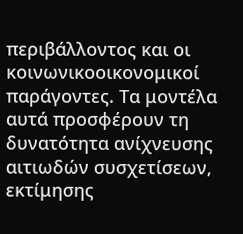περιβάλλοντος και οι κοινωνικοοικονομικοί παράγοντες. Τα μοντέλα αυτά προσφέρουν τη δυνατότητα ανίχνευσης αιτιωδών συσχετίσεων, εκτίμησης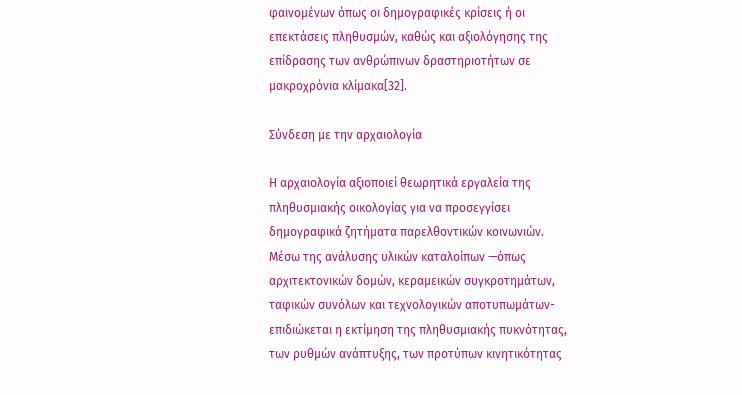φαινομένων όπως οι δημογραφικές κρίσεις ή οι επεκτάσεις πληθυσμών, καθώς και αξιολόγησης της επίδρασης των ανθρώπινων δραστηριοτήτων σε μακροχρόνια κλίμακα[32].

Σύνδεση με την αρχαιολογία

Η αρχαιολογία αξιοποιεί θεωρητικά εργαλεία της πληθυσμιακής οικολογίας για να προσεγγίσει δημογραφικά ζητήματα παρελθοντικών κοινωνιών. Μέσω της ανάλυσης υλικών καταλοίπων —όπως αρχιτεκτονικών δομών, κεραμεικών συγκροτημάτων, ταφικών συνόλων και τεχνολογικών αποτυπωμάτων- επιδιώκεται η εκτίμηση της πληθυσμιακής πυκνότητας, των ρυθμών ανάπτυξης, των προτύπων κινητικότητας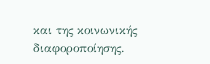και της κοινωνικής διαφοροποίησης.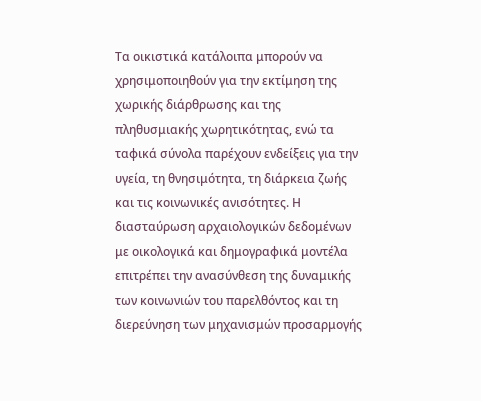Τα οικιστικά κατάλοιπα μπορούν να χρησιμοποιηθούν για την εκτίμηση της χωρικής διάρθρωσης και της πληθυσμιακής χωρητικότητας, ενώ τα ταφικά σύνολα παρέχουν ενδείξεις για την υγεία, τη θνησιμότητα, τη διάρκεια ζωής και τις κοινωνικές ανισότητες. Η διασταύρωση αρχαιολογικών δεδομένων με οικολογικά και δημογραφικά μοντέλα επιτρέπει την ανασύνθεση της δυναμικής των κοινωνιών του παρελθόντος και τη διερεύνηση των μηχανισμών προσαρμογής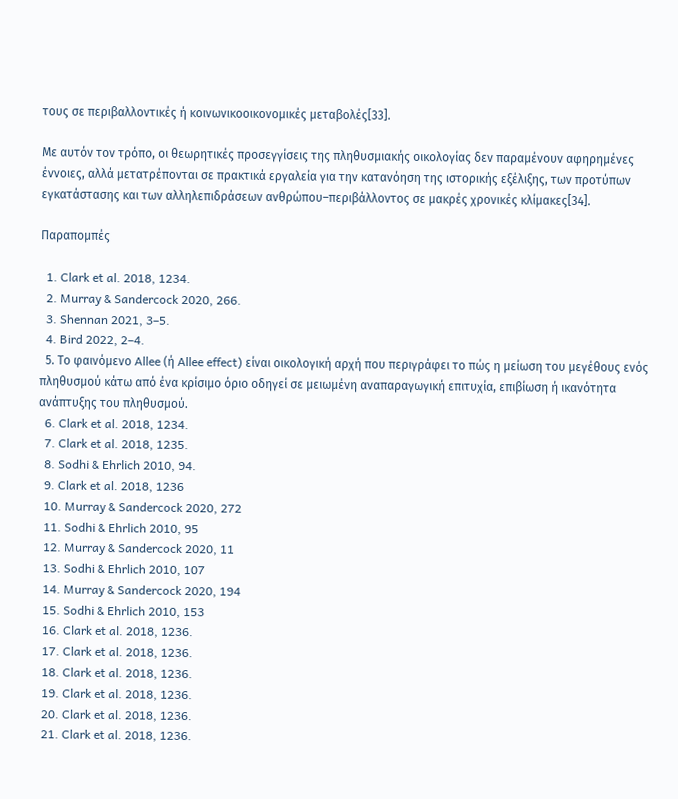τους σε περιβαλλοντικές ή κοινωνικοοικονομικές μεταβολές[33].

Με αυτόν τον τρόπο, οι θεωρητικές προσεγγίσεις της πληθυσμιακής οικολογίας δεν παραμένουν αφηρημένες έννοιες, αλλά μετατρέπονται σε πρακτικά εργαλεία για την κατανόηση της ιστορικής εξέλιξης, των προτύπων εγκατάστασης και των αλληλεπιδράσεων ανθρώπου–περιβάλλοντος σε μακρές χρονικές κλίμακες[34].

Παραπομπές

  1. Clark et al. 2018, 1234.
  2. Murray & Sandercock 2020, 266.
  3. Shennan 2021, 3–5.
  4. Bird 2022, 2–4.
  5. Το φαινόμενο Allee (ή Allee effect) είναι οικολογική αρχή που περιγράφει το πώς η μείωση του μεγέθους ενός πληθυσμού κάτω από ένα κρίσιμο όριο οδηγεί σε μειωμένη αναπαραγωγική επιτυχία, επιβίωση ή ικανότητα ανάπτυξης του πληθυσμού.
  6. Clark et al. 2018, 1234.
  7. Clark et al. 2018, 1235.
  8. Sodhi & Ehrlich 2010, 94.
  9. Clark et al. 2018, 1236
  10. Murray & Sandercock 2020, 272
  11. Sodhi & Ehrlich 2010, 95
  12. Murray & Sandercock 2020, 11
  13. Sodhi & Ehrlich 2010, 107
  14. Murray & Sandercock 2020, 194
  15. Sodhi & Ehrlich 2010, 153
  16. Clark et al. 2018, 1236.
  17. Clark et al. 2018, 1236.
  18. Clark et al. 2018, 1236.
  19. Clark et al. 2018, 1236.
  20. Clark et al. 2018, 1236.
  21. Clark et al. 2018, 1236.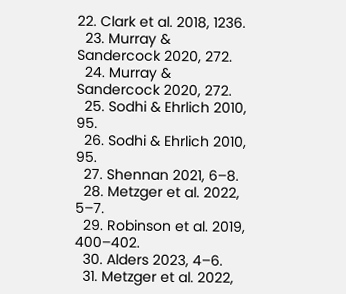22. Clark et al. 2018, 1236.
  23. Murray & Sandercock 2020, 272.
  24. Murray & Sandercock 2020, 272.
  25. Sodhi & Ehrlich 2010, 95.
  26. Sodhi & Ehrlich 2010, 95.
  27. Shennan 2021, 6–8.
  28. Metzger et al. 2022, 5–7.
  29. Robinson et al. 2019, 400–402.
  30. Alders 2023, 4–6.
  31. Metzger et al. 2022,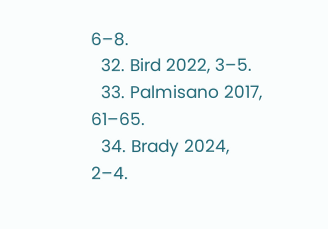6–8.
  32. Bird 2022, 3–5.
  33. Palmisano 2017, 61–65.
  34. Brady 2024, 2–4.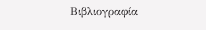Βιβλιογραφία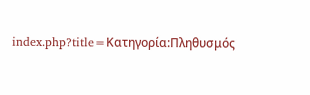index.php?title=Κατηγορία:Πληθυσμός